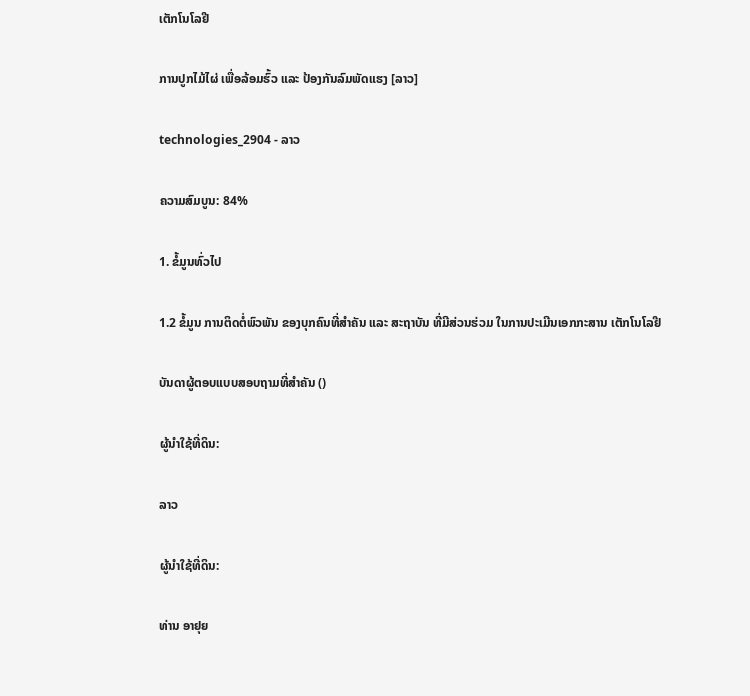ເຕັກໂນໂລຢີ

ການປູກໄມ້ໄຜ່ ເພື່ອລ້ອມຮົ້ວ ແລະ ປ້ອງກັນລົມພັດແຮງ [ລາວ]

technologies_2904 - ລາວ

ຄວາມສົມບູນ: 84%

1. ຂໍ້ມູນທົ່ວໄປ

1.2 ຂໍ້ມູນ ການຕິດຕໍ່ພົວພັນ ຂອງບຸກຄົນທີ່ສໍາຄັນ ແລະ ສະຖາບັນ ທີ່ມີສ່ວນຮ່ວມ ໃນການປະເມີນເອກກະສານ ເຕັກໂນໂລຢີ

ບັນດາຜູ້ຕອບແບບສອບຖາມທີ່ສໍາຄັນ ()

ຜູ້ນໍາໃຊ້ທີ່ດິນ:

ລາວ

ຜູ້ນໍາໃຊ້ທີ່ດິນ:

ທ່ານ ອາຢຸຍ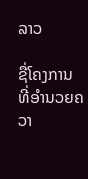ລາວ

ຊື່ໂຄງການ ທີ່ອໍານວຍຄວາ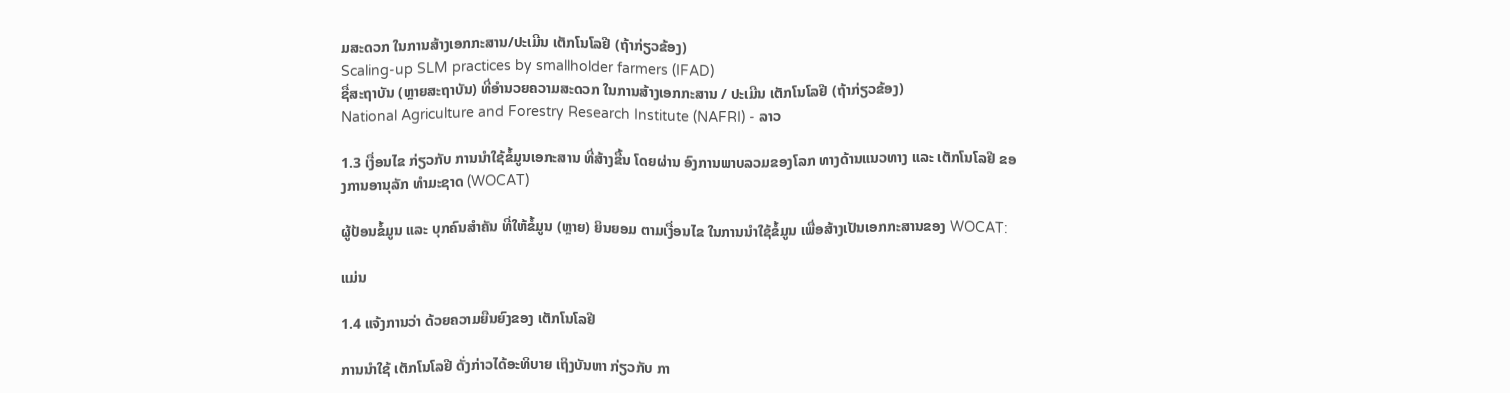ມສະດວກ ໃນການສ້າງເອກກະສານ/ປະເມີນ ເຕັກໂນໂລຢີ (ຖ້າກ່ຽວຂ້ອງ)
Scaling-up SLM practices by smallholder farmers (IFAD)
ຊື່ສະຖາບັນ (ຫຼາຍສະຖາບັນ) ທີ່ອໍານວຍຄວາມສະດວກ ໃນການສ້າງເອກກະສານ / ປະເມີນ ເຕັກໂນໂລຢີ (ຖ້າກ່ຽວຂ້ອງ)
National Agriculture and Forestry Research Institute (NAFRI) - ລາວ

1.3 ເງື່ອນໄຂ ກ່ຽວກັບ ການນໍາໃຊ້ຂໍ້ມູນເອກະສານ ທີ່ສ້າງຂື້ນ ໂດຍຜ່ານ ອົງການພາບລວມຂອງໂລກ ທາງດ້ານແນວທາງ ແລະ ເຕັກໂນໂລຢີ ຂອງການອານຸລັກ ທໍາມະຊາດ (WOCAT)

ຜູ້ປ້ອນຂໍ້ມູນ ແລະ ບຸກຄົນສຳຄັນ ທີ່ໃຫ້ຂໍ້ມູນ (ຫຼາຍ) ຍິນຍອມ ຕາມເງື່ອນໄຂ ໃນການນຳໃຊ້ຂໍ້ມູນ ເພື່ອສ້າງເປັນເອກກະສານຂອງ WOCAT:

ແມ່ນ

1.4 ແຈ້ງການວ່າ ດ້ວຍຄວາມຍືນຍົງຂອງ ເຕັກໂນໂລຢີ

ການນໍາໃຊ້ ເຕັກໂນໂລຢີ ດັ່ງກ່າວໄດ້ອະທິບາຍ ເຖິງບັນຫາ ກ່ຽວກັບ ກາ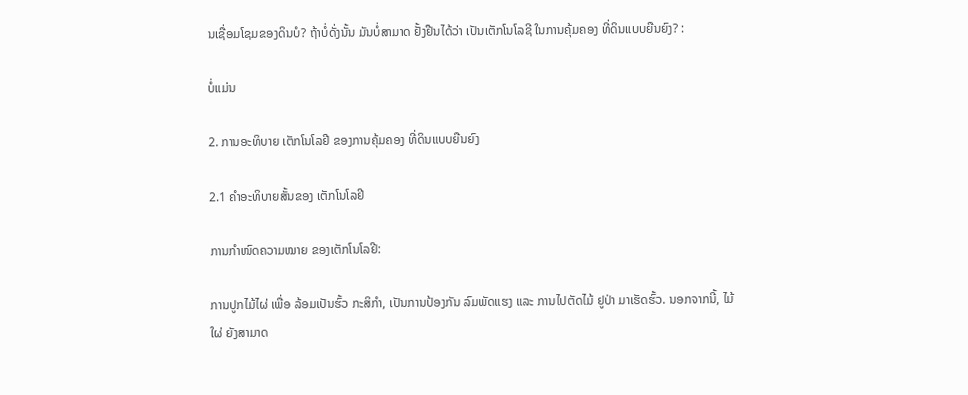ນເຊື່ອມໂຊມຂອງດິນບໍ? ຖ້າບໍ່ດັ່ງນັ້ນ ມັນບໍ່ສາມາດ ຢັ້ງຢືນໄດ້ວ່າ ເປັນເຕັກໂນໂລຊີ ໃນການຄຸ້ມຄອງ ທີ່ດິນແບບຍືນຍົງ? :

ບໍ່ແມ່ນ

2. ການອະທິບາຍ ເຕັກໂນໂລຢີ ຂອງການຄຸ້ມຄອງ ທີ່ດິນແບບຍືນຍົງ

2.1 ຄໍາອະທິບາຍສັ້ນຂອງ ເຕັກໂນໂລຢີ

ການກຳໜົດຄວາມໝາຍ ຂອງເຕັກໂນໂລຢີ:

ການປູກໄມ້ໄຜ່ ເພື່ອ ລ້ອມເປັນຮົ້ວ ກະສິກໍາ, ເປັນການປ້ອງກັນ ລົມພັດແຮງ ແລະ ການໄປຕັດໄມ້ ຢູປ່າ ມາເຮັດຮົ້ວ. ນອກຈາກນີ້, ໄມ້ໃຜ່ ຍັງສາມາດ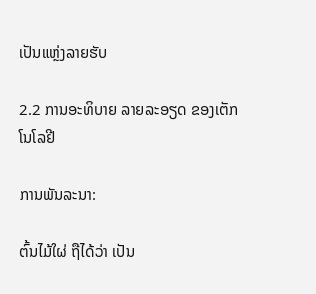ເປັນແຫ່ຼງລາຍຮັບ

2.2 ການອະທິບາຍ ລາຍລະອຽດ ຂອງເຕັກໂນໂລຢີ

ການພັນລະນາ:

ຕົ້ນໄມ້ໃຜ່ ຖືໄດ້ວ່າ ເປັນ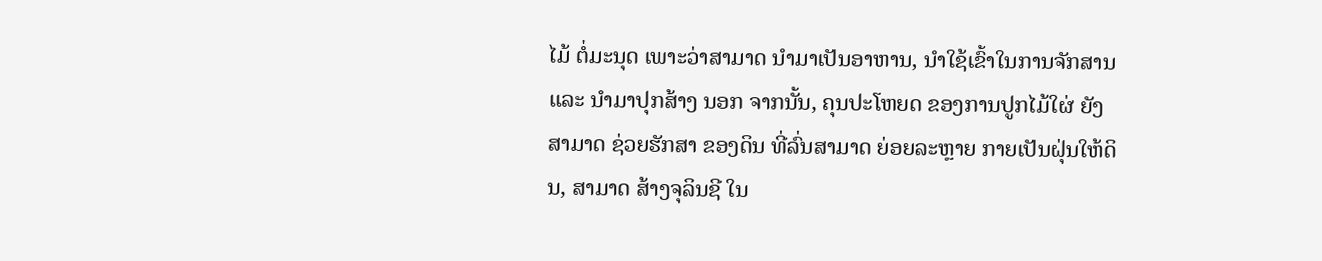ໄມ້ ຕໍ່ມະນຸດ ເພາະວ່າສາມາດ ນໍາມາເປັນອາຫານ, ນໍາໃຊ້ເຂົ້າໃນການຈັກສານ ແລະ ນໍາມາປຸກສ້າງ ນອກ ຈາກນັ້ນ, ຄຸນປະໂຫຍດ ຂອງການປູກໄມ້ໃຜ່ ຍັງສາມາດ ຊ່ວຍຮັກສາ ຂອງດິນ ທີ່ລົ່ນສາມາດ ຍ່ອຍລະຫຼາຍ ກາຍເປັນຝຸ່ນໃຫ້ດິນ, ສາມາດ ສ້າງຈຸລິນຊີ ໃນ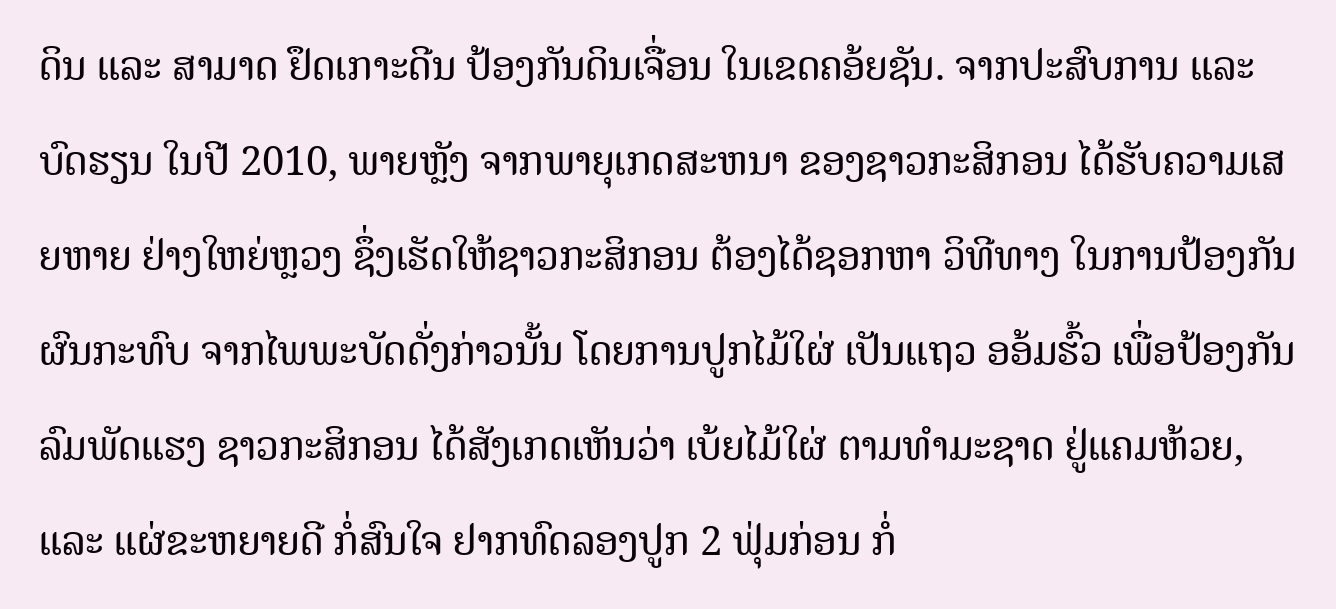ດິນ ແລະ ສາມາດ ຢຶດເກາະດີນ ປ້ອງກັນດິນເຈື່ອນ ໃນເຂດຄອ້ຍຊັນ. ຈາກປະສົບການ ແລະ ບົດຮຽນ ໃນປີ 2010, ພາຍຫັຼງ ຈາກພາຍຸເກດສະຫນາ ຂອງຊາວກະສິກອນ ໄດ້ຮັບຄວາມເສຍຫາຍ ຢ່າງໃຫຍ່ຫຼວງ ຊຶ່ງເຮັດໃຫ້ຊາວກະສິກອນ ຕ້ອງໄດ້ຊອກຫາ ວິທີທາງ ໃນການປ້ອງກັນຜົນກະທົບ ຈາກໄພພະບັດດັ່ງກ່າວນັ້ນ ໂດຍການປູກໄມ້ໃຜ່ ເປັນແຖວ ອອ້ມຮົ້ວ ເພື່ອປ້ອງກັນລົມພັດແຮງ ຊາວກະສິກອນ ໄດ້ສັງເກດເຫັນວ່າ ເບ້ຍໄມ້ໃຜ່ ຕາມທໍາມະຊາດ ຢູ່ແຄມຫ້ວຍ, ແລະ ແຜ່ຂະຫຍາຍດີ ກ່ໍສົນໃຈ ຢາກທົດລອງປູກ 2 ຟຸ່ມກ່ອນ ກ່ໍ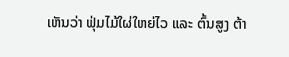ເຫັນວ່າ ຟຸ່ມໄມ້ໃຜ່ໃຫຍ່ໄວ ແລະ ຕົ້ນສູງ ຕ້າ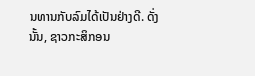ນທານກັບລົມໄດ້ເປັນຢ່າງດີ. ດັ່ງນັ້ນ, ຊາວກະສິກອນ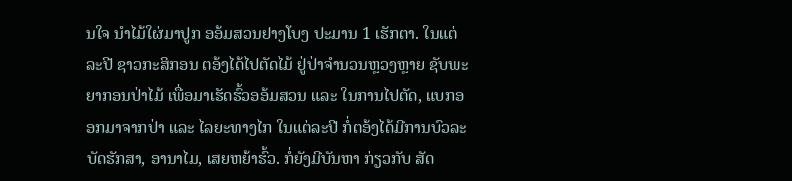ນໃຈ ນໍາໄມ້ໃຜ່ມາປູກ ອອ້ມສວນຢາງໂບງ ປະມານ 1 ເຮັກຕາ. ໃນແຕ່ລະປີ ຊາວກະສິກອນ ຕອ້ງໄດ້ໄປຕັດໄມ້ ຢູ່ປ່າຈໍານວນຫຼວງຫຼາຍ ຊັບພະຍາກອນປ່າໄມ້ ເພື່ອມາເຮັດຮົ້ວອອ້ມສວນ ແລະ ໃນການໄປຕັດ, ແບກອອກມາຈາກປ່າ ແລະ ໄລຍະທາງໄກ ໃນແຕ່ລະປີ ກ່ໍຕອ້ງໄດ້ມີການບົວລະບັດຮັກສາ, ອານາໄມ, ເສຍຫຍ້າຮົ້ວ. ກ່ໍຍັງມີບັນຫາ ກ່ຽວກັບ ສັດ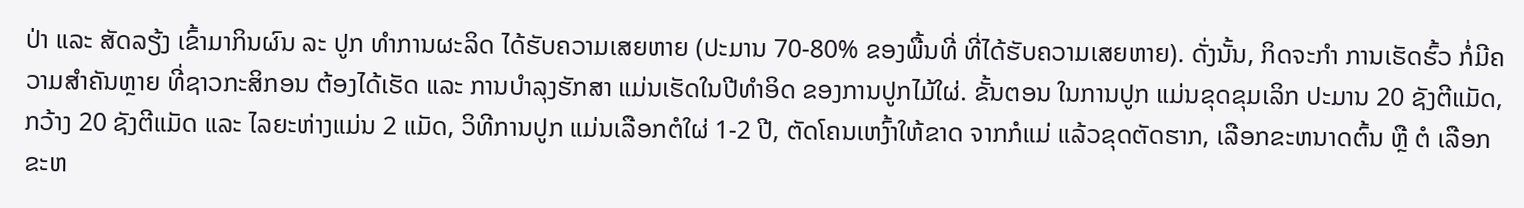ປ່າ ແລະ ສັດລຽ້ງ ເຂົ້າມາກິນຜົນ ລະ ປູກ ທໍາການຜະລິດ ໄດ້ຮັບຄວາມເສຍຫາຍ (ປະມານ 70-80% ຂອງພື້ນທີ່ ທີ່ໄດ້ຮັບຄວາມເສຍຫາຍ). ດັ່ງນັ້ນ, ກິດຈະກຳ ການເຮັດຮົ້ວ ກໍ່ມີຄວາມສຳຄັນຫຼາຍ ທີ່ຊາວກະສິກອນ ຕ້ອງໄດ້ເຮັດ ແລະ ການບຳລຸງຮັກສາ ແມ່ນເຮັດໃນປີທຳອິດ ຂອງການປູກໄມ້ໃຜ່. ຂັ້ນຕອນ ໃນການປູກ ແມ່ນຂຸດຂຸມເລິກ ປະມານ 20 ຊັງຕີແມັດ, ກວ້າງ 20 ຊັງຕີແມັດ ແລະ ໄລຍະຫ່າງແມ່ນ 2 ແມັດ, ວິທີການປູກ ແມ່ນເລືອກຕໍໃຜ່ 1-2 ປີ, ຕັດໂຄນເຫງົ້າໃຫ້ຂາດ ຈາກກໍແມ່ ແລ້ວຂຸດຕັດຮາກ, ເລືອກຂະຫນາດຕົ້ນ ຫຼື ຕໍ ເລືອກຂະຫ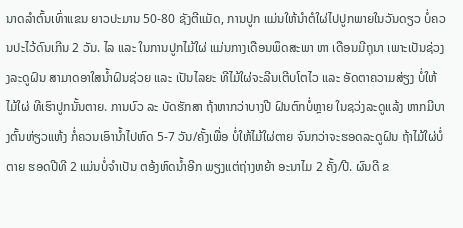ນາດລໍາຕົ້ນເທົ່າແຂນ ຍາວປະມານ 50-80 ຊັງຕີແມັດ, ການປູກ ແມ່ນໃຫ້ນໍາຕໍໃຜ່ໄປປູກພາຍໃນວັນດຽວ ບ່ໍຄວນປະໄວ້ດົນເກີນ 2 ວັນ. ໄລ ແລະ ໃນການປູກໄມ້ໃຜ່ ແມ່ນກາງເດືອນພຶດສະພາ ຫາ ເດືອນມີຖຸນາ ເພາະເປັນຊ່ວງງລະດູຝົນ ສາມາດອາໃສນໍ້າຝົນຊ່ວຍ ແລະ ເປັນໄລຍະ ທີໄມ້ໃຜ່ຈະລີນເຕີບໂຕໄວ ແລະ ອັດຕາຄວາມສ່ຽງ ບໍ່ໃຫ້ໄມ້ໃຜ່ ທີເຮົາປູກນັ້ນຕາຍ. ການບົວ ລະ ບັດຮັກສາ ຖ້າຫາກວ່າບາງປີ ຝົນຕົກບ່ໍຫຼາຍ ໃນຊວ່ງລະດູແລ້ງ ຫາກມີບາງຕົ້ນຫ່ຽວແຫ້ງ ກໍ່ຄວນເອົານໍ້າໄປຫົດ 5-7 ວັນ/ຄັ້ງເພື່ອ ບໍ່ໃຫ້ໄມ້ໃຜ່ຕາຍ ຈົນກວ່າຈະຮອດລະດູຝົນ ຖ້າໄມ້ໃຜ່ບໍ່ຕາຍ ຮອດປີທີ 2 ແມ່ນບໍ່ຈໍາເປັນ ຕອ້ງຫົດນໍ້າອີກ ພຽງແຕ່ຖ່າງຫຍ້າ ອະນາໄມ 2 ຄັ້ງ/ປີ. ຜົນດີ ຂ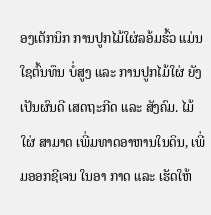ອງເຕັກນິກ ການປູກໄມ້ໃຜ່ລອ້ມຮົ້ວ ແມ່ນໃຊຕົ້ນທຶນ ບ່ໍສູງ ແລະ ການປູກໄມ້ໃຜ່ ຍັງເປັນຜົນດີ ເສດຖະກີດ ແລະ ສັງຄົມ. ໄມ້ໃຜ່ ສາມາດ ເພີ່ມທາດອາຫານໃນດິນ, ເພີ່ມອອກຊີເຈນ ໃນອາ ກາດ ແລະ ເຮັດໃຫ້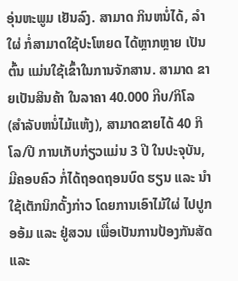ອຸ່ນຫະພູມ ເຢັນລົງ. ສາມາດ ກິນຫນ່ໍໄດ້, ລໍາໃຜ່ ກ່ໍສາມາດໃຊ້ປະໂຫຍດ ໄດ້ຫຼາກຫຼາຍ ເປັນຕົ້ນ ແມ່ນໃຊ້ເຂົ້າໃນການຈັກສານ. ສາມາດ ຂາຍເປັນສິນຄ້າ ໃນລາຄາ 40.000 ກີບ/ກິໂລ (ສໍາລັບຫນໍ່ໄມ້ແຫ້ງ), ສາມາດຂາຍໄດ້ 40 ກິໂລ/ປີ ການເກັບກ່ຽວແມ່ນ 3 ປີ ໃນປະຈຸບັນ, ມີຄອບຄົວ ກ່ໍໄດ້ຖອດຖອນບົດ ຮຽນ ແລະ ນໍາໃຊ້ເຕັກນິກດັ້ງກ່າວ ໂດຍການເອົາໄມ້ໃຜ່ ໄປປູກອອ້ມ ແລະ ຢູ່ສວນ ເພື່ອເປັນການປ້ອງກັນສັດ ແລະ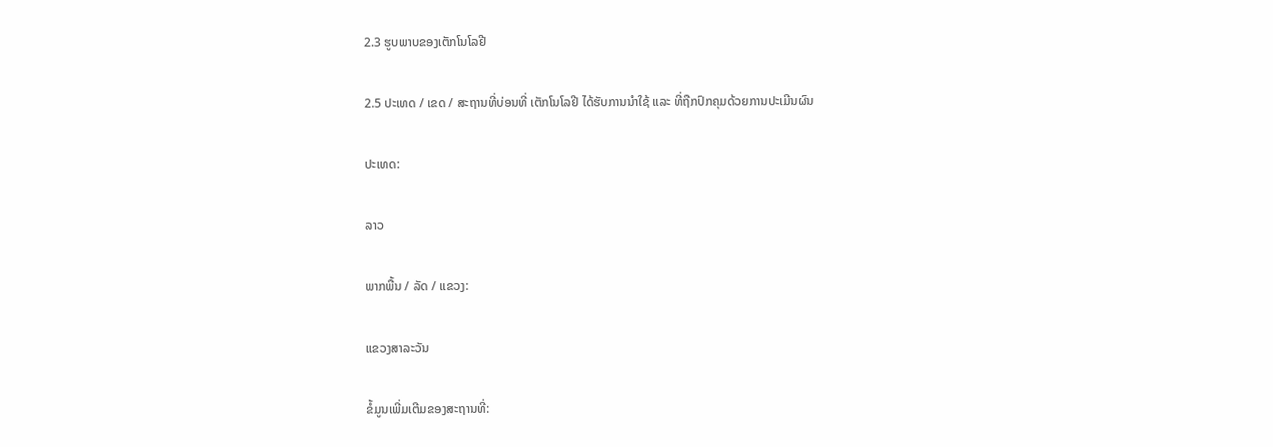2.3 ຮູບພາບຂອງເຕັກໂນໂລຢີ

2.5 ປະເທດ / ເຂດ / ສະຖານທີ່ບ່ອນທີ່ ເຕັກໂນໂລຢີ ໄດ້ຮັບການນໍາໃຊ້ ແລະ ທີ່ຖືກປົກຄຸມດ້ວຍການປະເມີນຜົນ

ປະເທດ:

ລາວ

ພາກພື້ນ / ລັດ / ແຂວງ:

ແຂວງສາລະວັນ

ຂໍ້ມູນເພີ່ມເຕີມຂອງສະຖານທີ່: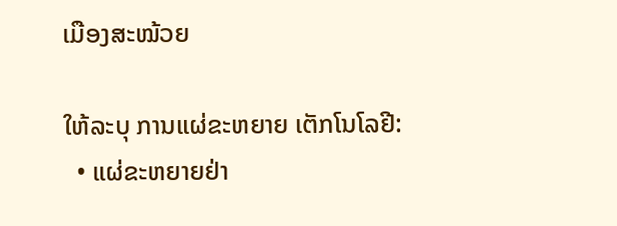ເມືອງສະໝ້ວຍ

ໃຫ້ລະບຸ ການແຜ່ຂະຫຍາຍ ເຕັກໂນໂລຢີ:
  • ແຜ່ຂະຫຍາຍຢ່າ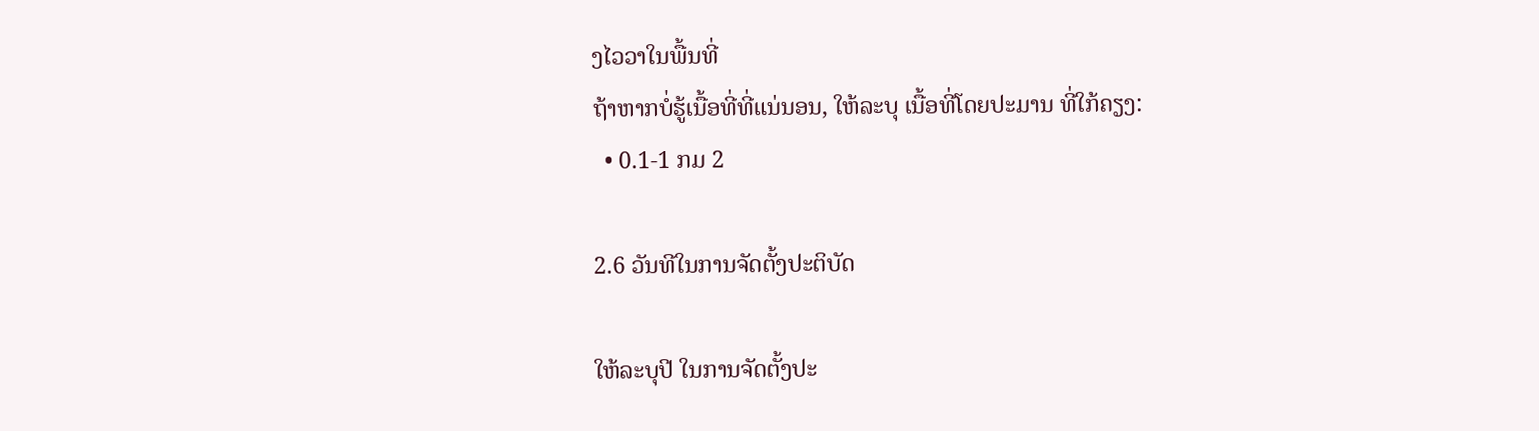ງໄວວາໃນພື້ນທີ່
ຖ້າຫາກບໍ່ຮູ້ເນື້ອທີ່ທີ່ແນ່ນອນ, ໃຫ້ລະບຸ ເນື້ອທີ່ໂດຍປະມານ ທີ່ໃກ້ຄຽງ:
  • 0.1-1 ກມ 2

2.6 ວັນທີໃນການຈັດຕັ້ງປະຕິບັດ

ໃຫ້ລະບຸປີ ໃນການຈັດຕັ້ງປະ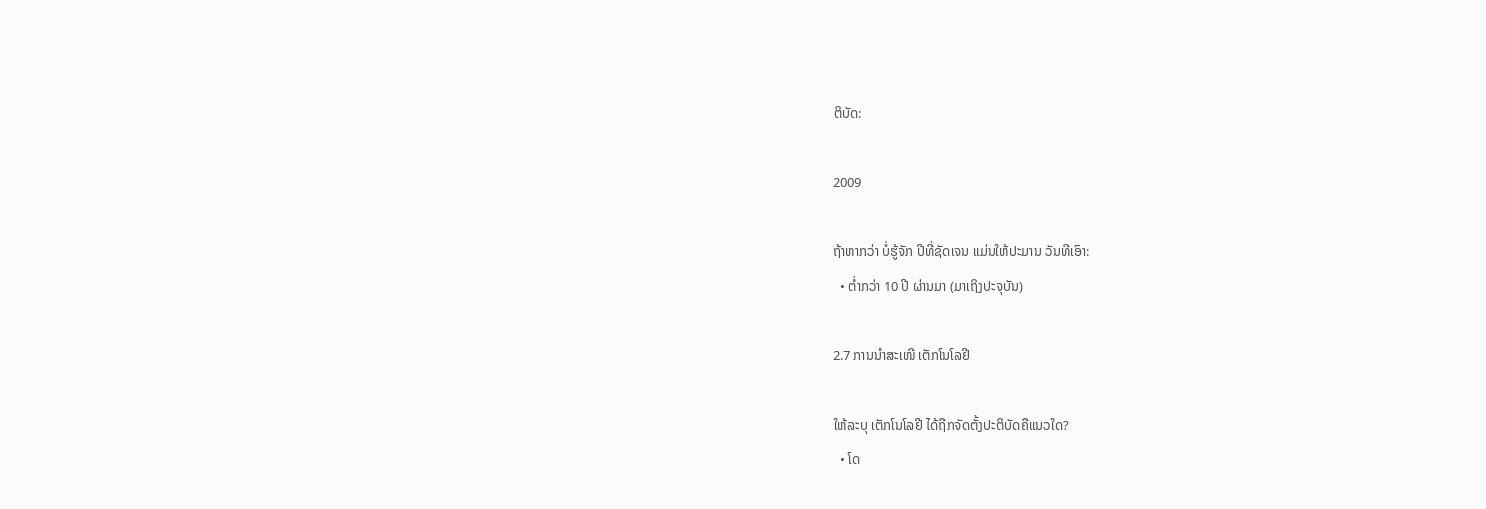ຕິບັດ:

2009

ຖ້າຫາກວ່າ ບໍ່ຮູ້ຈັກ ປີທີ່ຊັດເຈນ ແມ່ນໃຫ້ປະມານ ວັນທີເອົາ:
  • ຕໍ່າກວ່າ 10 ປີ ຜ່ານມາ (ມາເຖິງປະຈຸບັນ)

2.7 ການນໍາສະເໜີ ເຕັກໂນໂລຢີ

ໃຫ້ລະບຸ ເຕັກໂນໂລຢີ ໄດ້ຖືກຈັດຕັ້ງປະຕິບັດຄືແນວໃດ?
  • ໂດ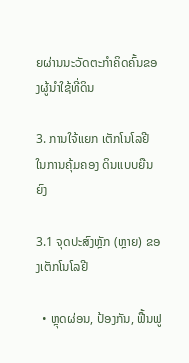ຍຜ່ານນະວັດຕະກໍາຄິດຄົ້ນຂອງຜູ້ນໍາໃຊ້ທີ່ດິນ

3. ການໃຈ້ແຍກ ເຕັກໂນໂລຢີ ໃນການຄຸ້ມຄອງ ດິນແບບຍືນຍົງ

3.1 ຈຸດປະສົງຫຼັກ (ຫຼາຍ) ຂອງເຕັກໂນໂລຢີ

  • ຫຼຸດຜ່ອນ, ປ້ອງກັນ, ຟື້ນຟູ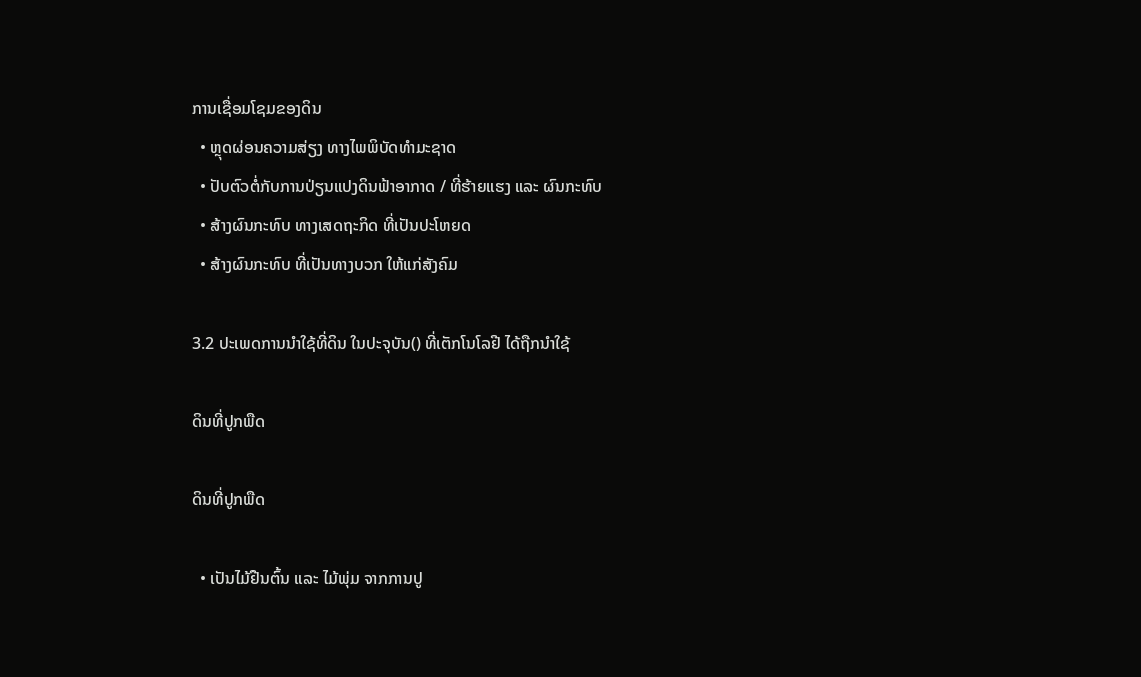ການເຊື່ອມໂຊມຂອງດິນ
  • ຫຼຸດຜ່ອນຄວາມສ່ຽງ ທາງໄພພິບັດທໍາມະຊາດ
  • ປັບຕົວຕໍ່ກັບການປ່ຽນແປງດິນຟ້າອາກາດ / ທີ່ຮ້າຍແຮງ ແລະ ຜົນກະທົບ
  • ສ້າງຜົນກະທົບ ທາງເສດຖະກິດ ທີ່ເປັນປະໂຫຍດ
  • ສ້າງຜົນກະທົບ ທີ່ເປັນທາງບວກ ໃຫ້ແກ່ສັງຄົມ

3.2 ປະເພດການນໍາໃຊ້ທີ່ດິນ ໃນປະຈຸບັນ() ທີ່ເຕັກໂນໂລຢີ ໄດ້ຖືກນໍາໃຊ້

ດິນທີ່ປູກພືດ

ດິນທີ່ປູກພືດ

  • ເປັນໄມ້ຢືນຕົ້ນ ແລະ ໄມ້ພຸ່ມ ຈາກການປູ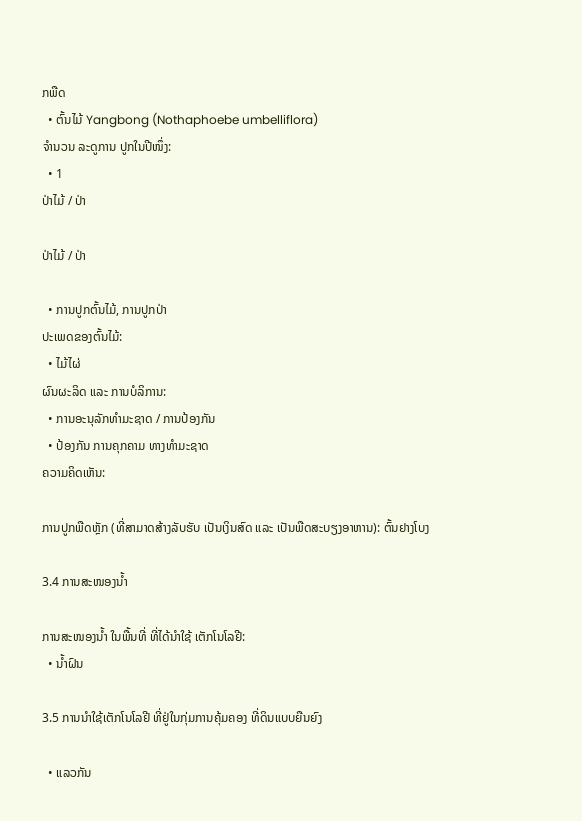ກພືດ
  • ຕົ້ນໄມ້ Yangbong (Nothaphoebe umbelliflora)
ຈໍານວນ ລະດູການ ປູກໃນປີໜຶ່ງ:
  • 1
ປ່າໄມ້ / ປ່າ

ປ່າໄມ້ / ປ່າ

  • ການປູກຕົ້ນໄມ້, ການປູກປ່າ
ປະເພດຂອງຕົ້ນໄມ້:
  • ໄມ້ໄຜ່
ຜົນຜະລິດ ແລະ ການບໍລິການ:
  • ການອະນຸລັກທໍາມະຊາດ / ການປ້ອງກັນ
  • ປ້ອງກັນ ການຄຸກຄາມ ທາງທໍາມະຊາດ
ຄວາມຄິດເຫັນ:

ການປູກພືດຫຼັກ (ທີ່ສາມາດສ້າງລັບຮັບ ເປັນເງິນສົດ ແລະ ເປັນພືດສະບຽງອາຫານ): ຕົ້ນຢາງໂບງ

3.4 ການສະໜອງນ້ຳ

ການສະໜອງນໍ້າ ໃນພື້ນທີ່ ທີ່ໄດ້ນໍາໃຊ້ ເຕັກໂນໂລຢີ:
  • ນໍ້າຝົນ

3.5 ການນໍາໃຊ້ເຕັກໂນໂລຢີ ທີ່ຢູ່ໃນກຸ່ມການຄຸ້ມຄອງ ທີ່ດິນແບບຍືນຍົງ

  • ແລວກັນ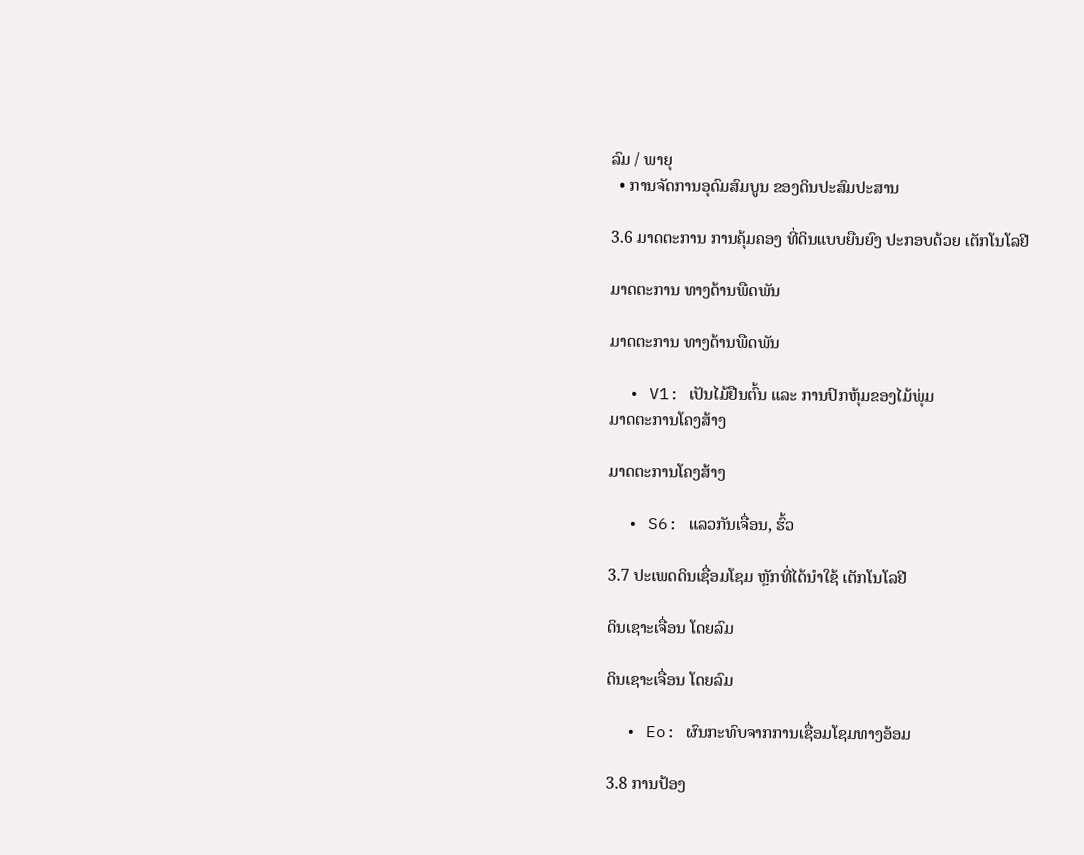ລົມ / ພາຍຸ
  • ການຈັດການອຸດົມສົມບູນ ຂອງດິນປະສົມປະສານ

3.6 ມາດຕະການ ການຄຸ້ມຄອງ ທີ່ດິນແບບຍືນຍົງ ປະກອບດ້ວຍ ເຕັກໂນໂລຢີ

ມາດຕະການ ທາງດ້ານພືດພັນ

ມາດຕະການ ທາງດ້ານພືດພັນ

  • V1: ເປັນໄມ້ຢືນຕົ້ນ ແລະ ການປົກຫຸ້ມຂອງໄມ້ພຸ່ມ
ມາດຕະການໂຄງສ້າງ

ມາດຕະການໂຄງສ້າງ

  • S6: ແລວກັນເຈື່ອນ, ຮົ້ວ

3.7 ປະເພດດິນເຊື່ອມໂຊມ ຫຼັກທີ່ໄດ້ນໍາໃຊ້ ເຕັກໂນໂລຢີ

ດິນເຊາະເຈື່ອນ ໂດຍລົມ

ດິນເຊາະເຈື່ອນ ໂດຍລົມ

  • Eo: ຜົນກະທົບຈາກການເຊື່ອມໂຊມທາງອ້ອມ

3.8 ການປ້ອງ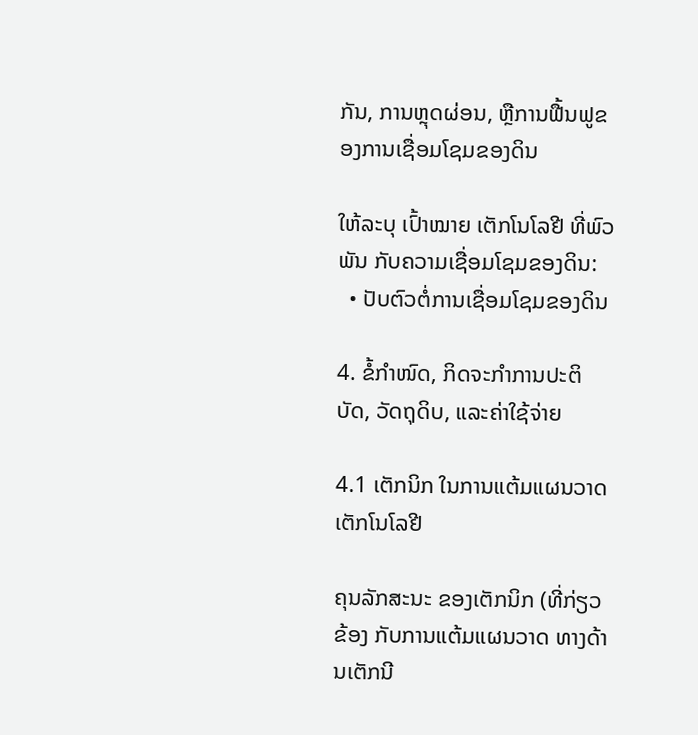ກັນ, ການຫຼຸດຜ່ອນ, ຫຼືການຟື້ນຟູຂອງການເຊື່ອມໂຊມຂອງດິນ

ໃຫ້ລະບຸ ເປົ້າໝາຍ ເຕັກໂນໂລຢີ ທີ່ພົວພັນ ກັບຄວາມເຊື່ອມໂຊມຂອງດິນ:
  • ປັບຕົວຕໍ່ການເຊື່ອມໂຊມຂອງດິນ

4. ຂໍ້ກໍາໜົດ, ກິດຈະກໍາການປະຕິບັດ, ວັດຖຸດິບ, ແລະຄ່າໃຊ້ຈ່າຍ

4.1 ເຕັກນິກ ໃນການແຕ້ມແຜນວາດ ເຕັກໂນໂລຢີ

ຄຸນລັກສະນະ ຂອງເຕັກນິກ (ທີ່ກ່ຽວຂ້ອງ ກັບການແຕ້ມແຜນວາດ ທາງດ້ານເຕັກນີ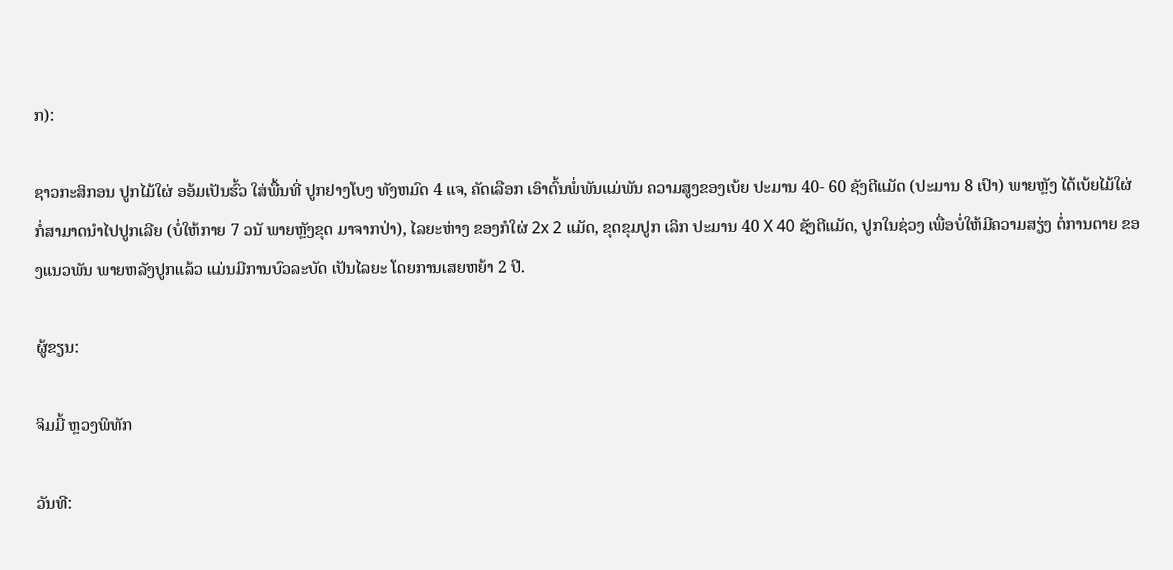ກ):

ຊາວກະສິກອນ ປູກໄມ້ໃຜ່ ອອ້ມເປັນຮົ້ວ ໃສ່ພື້ນທີ່ ປູກຢາງໂບງ ທັງຫມົດ 4 ແຈ, ຄັດເລືອກ ເອົາຕົ້ນພໍ່ພັນແມ່ພັນ ຄວາມສູງຂອງເບ້ຍ ປະມານ 40- 60 ຊັງຕີແມັດ (ປະມານ 8 ເປົາ) ພາຍຫັຼງ ໄດ້ເບ້ຍໄມ້ໃຜ່ ກ່ໍສາມາດນໍາໄປປູກເລີຍ (ບໍ່ໃຫ້ກາຍ 7 ວນັ ພາຍຫັຼງຂຸດ ມາຈາກປ່າ), ໄລຍະຫ່າງ ຂອງກໍໃຜ່ 2x 2 ແມັດ, ຂຸດຂຸມປູກ ເລິກ ປະມານ 40 X 40 ຊັງຕີແມັດ, ປູກໃນຊ່ວງ ເພື່ອບ່ໍໃຫ້ມີຄວາມສຽ່ງ ຕ່ໍການຕາຍ ຂອງແນວພັນ ພາຍຫລັງປູກແລ້ວ ແມ່ນມີການບົວລະບັດ ເປັນໄລຍະ ໂດຍການເສຍຫຍ້າ 2 ປີ.

ຜູ້ຂຽນ:

ຈິມມີ້ ຫຼວງພິທັກ

ວັນທີ: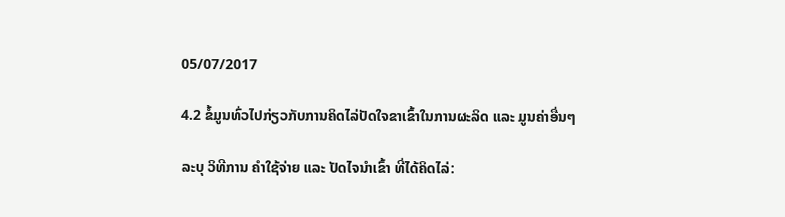05/07/2017

4.2 ຂໍ້ມູນທົ່ວໄປກ່ຽວກັບການຄິດໄລ່ປັດໃຈຂາເຂົ້າໃນການຜະລິດ ແລະ ມູນຄ່າອື່ນໆ

ລະບຸ ວິທີການ ຄຳໃຊ້ຈ່າຍ ແລະ ປັດໄຈນໍາເຂົ້າ ທີ່ໄດ້ຄິດໄລ່: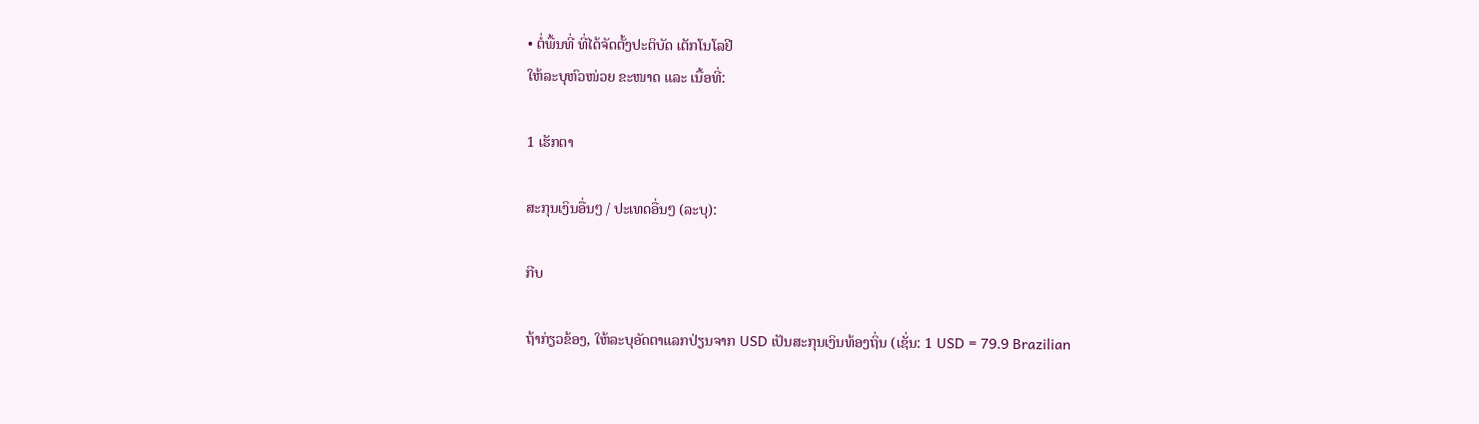• ຕໍ່ພື້ນທີ່ ທີ່ໄດ້ຈັດຕັ້ງປະຕິບັດ ເຕັກໂນໂລຢີ
ໃຫ້ລະບຸຫົວໜ່ວຍ ຂະໜາດ ແລະ ເນື້ອທີ່:

1 ເຮັກຕາ

ສະກຸນເງິນອື່ນໆ / ປະເທດອື່ນໆ (ລະບຸ):

ກີບ

ຖ້າກ່ຽວຂ້ອງ, ໃຫ້ລະບຸອັດຕາແລກປ່ຽນຈາກ USD ເປັນສະກຸນເງິນທ້ອງຖິ່ນ (ເຊັ່ນ: 1 USD = 79.9 Brazilian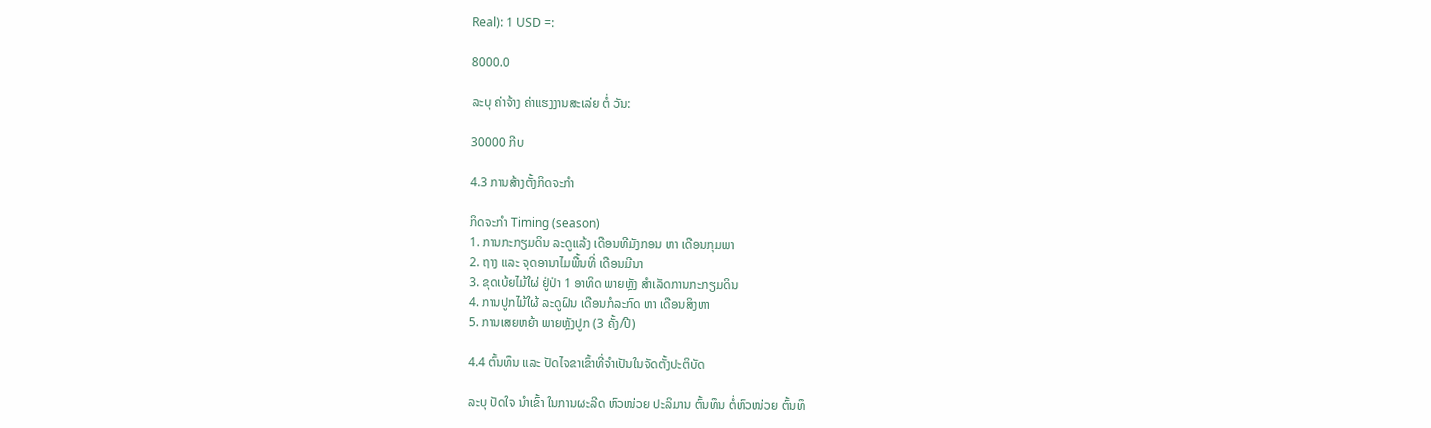Real): 1 USD =:

8000.0

ລະບຸ ຄ່າຈ້າງ ຄ່າແຮງງານສະເລ່ຍ ຕໍ່ ວັນ:

30000 ກີບ

4.3 ການສ້າງຕັ້ງກິດຈະກໍາ

ກິດຈະກໍາ Timing (season)
1. ການກະກຽມດິນ ລະດູແລ້ງ ເດືອນທີມັງກອນ ຫາ ເດືອນກຸມພາ
2. ຖາງ ແລະ ຈຸດອານາໄມພື້ນທີ່ ເດືອນມີນາ
3. ຂຸດເບ້ຍໄມ້ໃຜ່ ຢູ່ປ່າ 1 ອາທິດ ພາຍຫຼັງ ສຳເລັດການກະກຽມດິນ
4. ການປູກໄມ້ໃຜ້ ລະດູຝົນ ເດືອນກໍລະກົດ ຫາ ເດືອນສິງຫາ
5. ການເສຍຫຍ້າ ພາຍຫຼັງປູກ (3 ຄັ້ງ/ປີ)

4.4 ຕົ້ນທຶນ ແລະ ປັດໄຈຂາເຂົ້າທີ່ຈໍາເປັນໃນຈັດຕັ້ງປະຕິບັດ

ລະບຸ ປັດໃຈ ນໍາເຂົ້າ ໃນການຜະລີດ ຫົວໜ່ວຍ ປະລິມານ ຕົ້ນທຶນ ຕໍ່ຫົວໜ່ວຍ ຕົ້ນທຶ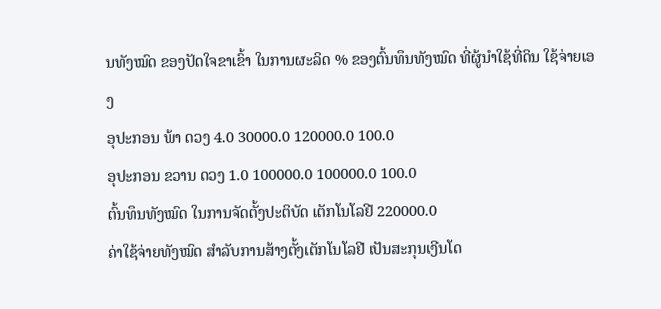ນທັງໝົດ ຂອງປັດໃຈຂາເຂົ້າ ໃນການຜະລິດ % ຂອງຕົ້ນທຶນທັງໝົດ ທີ່ຜູ້ນໍາໃຊ້ທີ່ດິນ ໃຊ້ຈ່າຍເອງ
ອຸປະກອນ ພ້າ ດວງ 4.0 30000.0 120000.0 100.0
ອຸປະກອນ ຂວານ ດວງ 1.0 100000.0 100000.0 100.0
ຕົ້ນທຶນທັງໝົດ ໃນການຈັດຕັ້ງປະຕິບັດ ເຕັກໂນໂລຢີ 220000.0
ຄ່າໃຊ້ຈ່າຍທັງໝົດ ສຳລັບການສ້າງຕັ້ງເຕັກໂນໂລຢີ ເປັນສະກຸນເງີນໂດ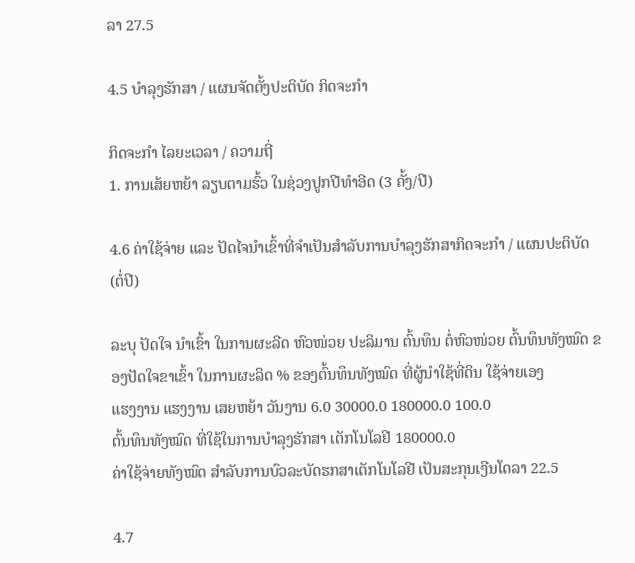ລາ 27.5

4.5 ບໍາລຸງຮັກສາ / ແຜນຈັດຕັ້ງປະຕິບັດ ກິດຈະກໍາ

ກິດຈະກໍາ ໄລຍະເວລາ / ຄວາມຖີ່
1. ການເສ້ຍຫຍ້າ ລຽບຕາມຮົ້ວ ໃນຊ່ວງປູກປີທຳອີດ (3 ຄັ້ງ/ປີ)

4.6 ຄ່າໃຊ້ຈ່າຍ ແລະ ປັດໄຈນໍາເຂົ້າທີ່ຈໍາເປັນສໍາລັບການບໍາລຸງຮັກສາກິດຈະກໍາ / ແຜນປະຕິບັດ (ຕໍ່ປີ)

ລະບຸ ປັດໃຈ ນໍາເຂົ້າ ໃນການຜະລີດ ຫົວໜ່ວຍ ປະລິມານ ຕົ້ນທຶນ ຕໍ່ຫົວໜ່ວຍ ຕົ້ນທຶນທັງໝົດ ຂອງປັດໃຈຂາເຂົ້າ ໃນການຜະລິດ % ຂອງຕົ້ນທຶນທັງໝົດ ທີ່ຜູ້ນໍາໃຊ້ທີ່ດິນ ໃຊ້ຈ່າຍເອງ
ແຮງງານ ແຮງງານ ເສຍຫຍ້າ ວັນງານ 6.0 30000.0 180000.0 100.0
ຕົ້ນທຶນທັງໝົດ ທີ່ໃຊ້ໃນການບໍາລຸງຮັກສາ ເຕັກໂນໂລຢີ 180000.0
ຄ່າໃຊ້ຈ່າຍທັງໝົດ ສຳລັບການບົວລະບັດຮກສາເຕັກໂນໂລຢີ ເປັນສະກຸນເງີນໂດລາ 22.5

4.7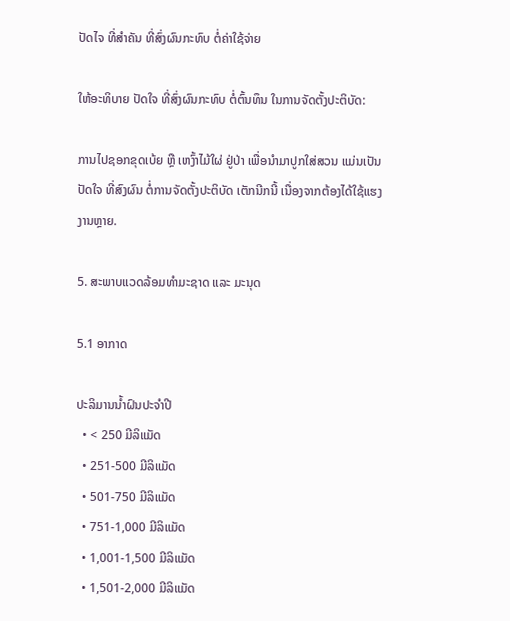ປັດໄຈ ທີ່ສໍາຄັນ ທີ່ສົ່ງຜົນກະທົບ ຕໍ່ຄ່າໃຊ້ຈ່າຍ

ໃຫ້ອະທິບາຍ ປັດໃຈ ທີ່ສົ່ງຜົນກະທົບ ຕໍ່ຕົ້ນທຶນ ໃນການຈັດຕັ້ງປະຕິບັດ:

ການໄປຊອກຂຸດເບ້ຍ ຫືຼ ເຫງົ້າໄມ້ໃຜ່ ຢູ່ປ່າ ເພື່ອນຳມາປູກໃສ່ສວນ ແມ່ນເປັນປັດໃຈ ທີ່ສົງຜົນ ຕໍ່ການຈັດຕັ້ງປະຕິບັດ ເຕັກນີກນີ້ ເນື່ອງຈາກຕ້ອງໄດ້ໃຊ້ແຮງງານຫຼາຍ.

5. ສະພາບແວດລ້ອມທໍາມະຊາດ ແລະ ມະນຸດ

5.1 ອາກາດ

ປະລິມານນໍ້າຝົນປະຈໍາປີ
  • < 250 ມີລິແມັດ
  • 251-500 ມີລິແມັດ
  • 501-750 ມີລິແມັດ
  • 751-1,000 ມີລິແມັດ
  • 1,001-1,500 ມີລິແມັດ
  • 1,501-2,000 ມີລິແມັດ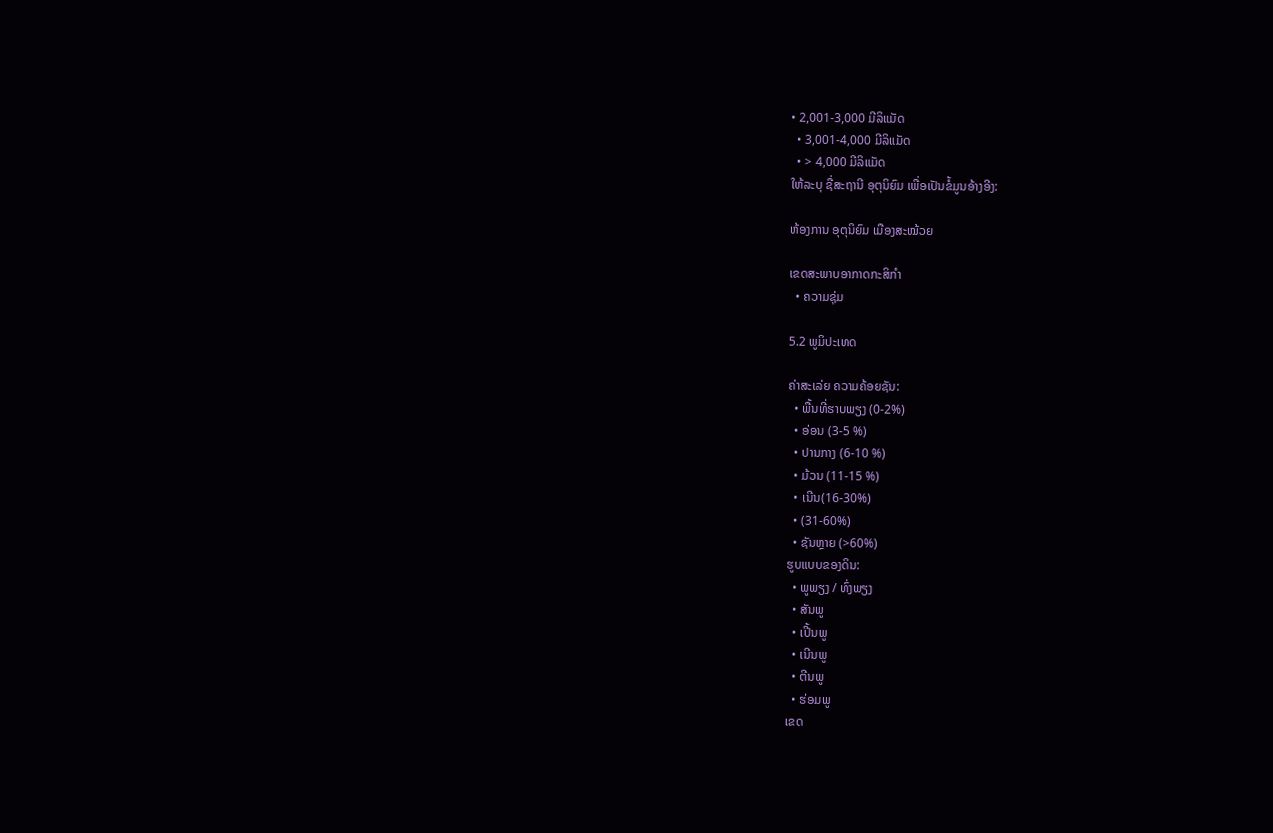• 2,001-3,000 ມີລິແມັດ
  • 3,001-4,000 ມີລິແມັດ
  • > 4,000 ມີລິແມັດ
ໃຫ້ລະບຸ ຊື່ສະຖານີ ອຸຕຸນິຍົມ ເພື່ອເປັນຂໍ້ມູນອ້າງອີງ:

ຫ້ອງການ ອຸຕຸນິຍົມ ເມືອງສະໝ້ວຍ

ເຂດສະພາບອາກາດກະສິກໍາ
  • ຄວາມຊຸ່ມ

5.2 ພູມິປະເທດ

ຄ່າສະເລ່ຍ ຄວາມຄ້ອຍຊັນ:
  • ພື້ນທີ່ຮາບພຽງ (0-2%)
  • ອ່ອນ (3-5 %)
  • ປານກາງ (6-10 %)
  • ມ້ວນ (11-15 %)
  • ເນີນ(16-30%)
  • (31-60%)
  • ຊັນຫຼາຍ (>60%)
ຮູບແບບຂອງດິນ:
  • ພູພຽງ / ທົ່ງພຽງ
  • ສັນພູ
  • ເປີ້ນພູ
  • ເນີນພູ
  • ຕີນພູ
  • ຮ່ອມພູ
ເຂດ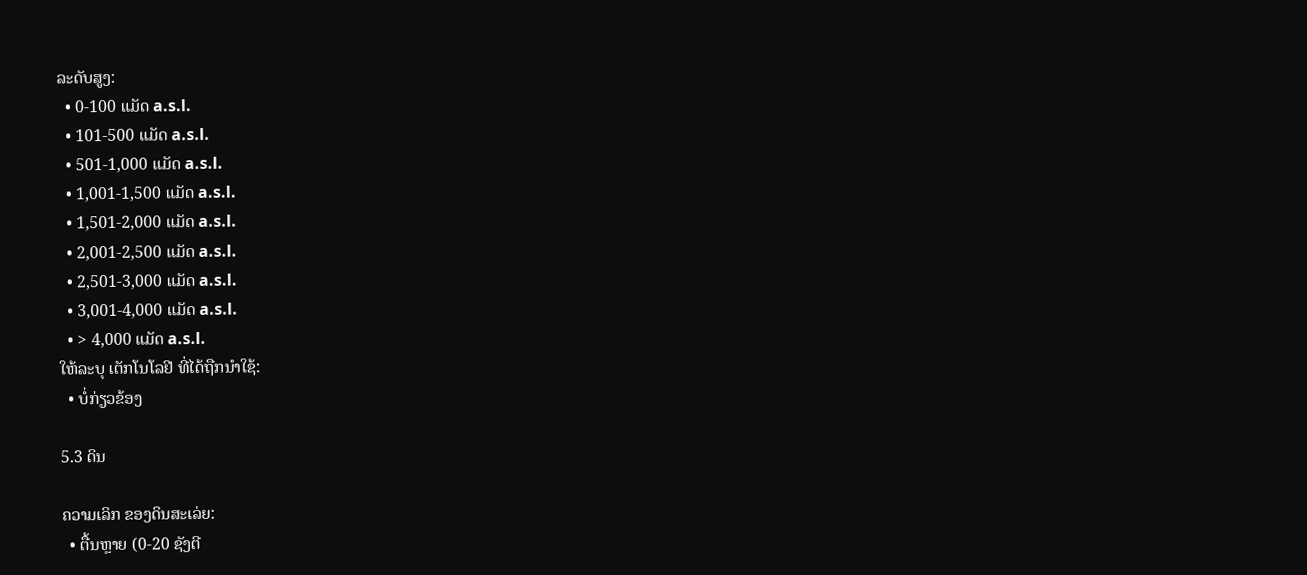ລະດັບສູງ:
  • 0-100 ແມັດ a.s.l.
  • 101-500 ແມັດ a.s.l.
  • 501-1,000 ແມັດ a.s.l.
  • 1,001-1,500 ແມັດ a.s.l.
  • 1,501-2,000 ແມັດ a.s.l.
  • 2,001-2,500 ແມັດ a.s.l.
  • 2,501-3,000 ແມັດ a.s.l.
  • 3,001-4,000 ແມັດ a.s.l.
  • > 4,000 ແມັດ a.s.l.
ໃຫ້ລະບຸ ເຕັກໂນໂລຢີ ທີ່ໄດ້ຖືກນຳໃຊ້:
  • ບໍ່ກ່ຽວຂ້ອງ

5.3 ດິນ

ຄວາມເລິກ ຂອງດິນສະເລ່ຍ:
  • ຕື້ນຫຼາຍ (0-20 ຊັງຕີ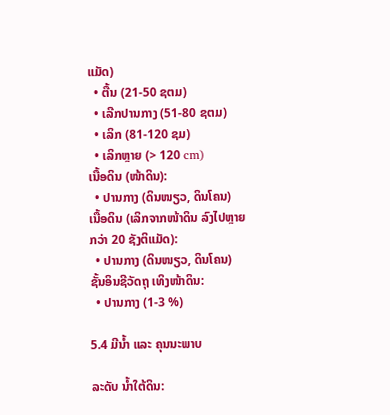ແມັດ)
  • ຕື້ນ (21-50 ຊຕມ)
  • ເລີກປານກາງ (51-80 ຊຕມ)
  • ເລິກ (81-120 ຊມ)
  • ເລິກຫຼາຍ (> 120 cm)
ເນື້ອດິນ (ໜ້າດິນ):
  • ປານກາງ (ດິນໜຽວ, ດິນໂຄນ)
ເນື້ອດິນ (ເລິກຈາກໜ້າດິນ ລົງໄປຫຼາຍກວ່າ 20 ຊັງຕິແມັດ):
  • ປານກາງ (ດິນໜຽວ, ດິນໂຄນ)
ຊັ້ນອິນຊີວັດຖຸ ເທິງໜ້າດິນ:
  • ປານກາງ (1-3 %)

5.4 ມີນໍ້າ ແລະ ຄຸນນະພາບ

ລະດັບ ນໍ້າໃຕ້ດິນ: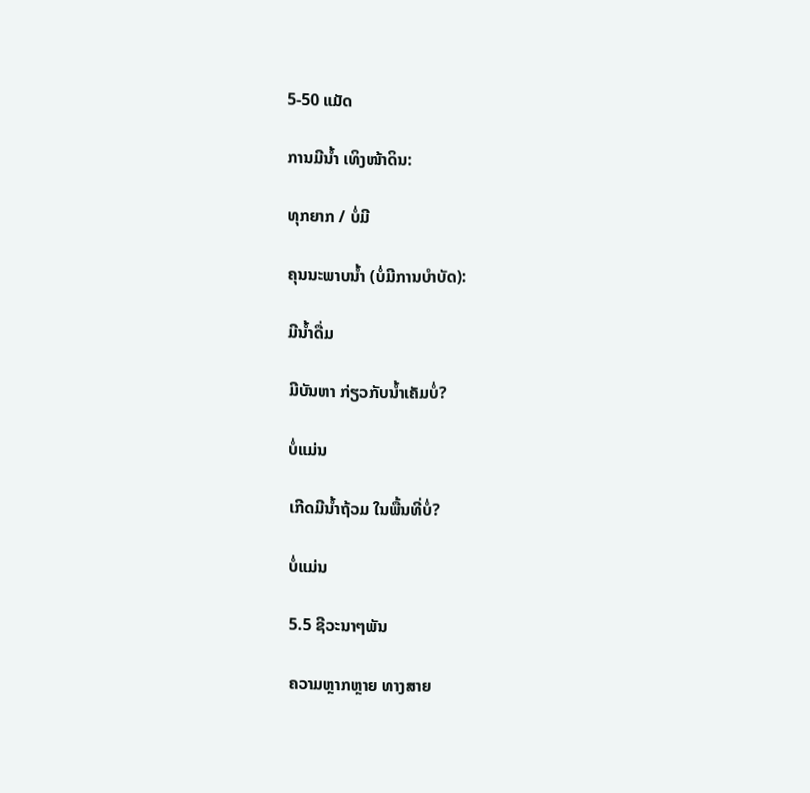5-50 ແມັດ

ການມີນໍ້າ ເທິງໜ້າດິນ:

ທຸກຍາກ / ບໍ່ມີ

ຄຸນນະພາບນໍ້າ (ບໍ່ມີການບໍາບັດ):

ມີນໍ້າດື່ມ

ມີບັນຫາ ກ່ຽວກັບນໍ້າເຄັມບໍ່?

ບໍ່ແມ່ນ

ເກີດມີນໍ້າຖ້ວມ ໃນພື້ນທີ່ບໍ່?

ບໍ່ແມ່ນ

5.5 ຊີວະນາໆພັນ

ຄວາມຫຼາກຫຼາຍ ທາງສາຍ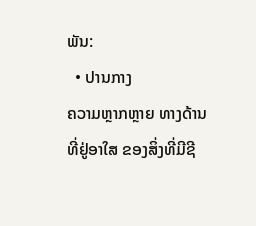ພັນ:
  • ປານກາງ
ຄວາມຫຼາກຫຼາຍ ທາງດ້ານ ທີ່ຢູ່ອາໃສ ຂອງສິ່ງທີ່ມີຊີ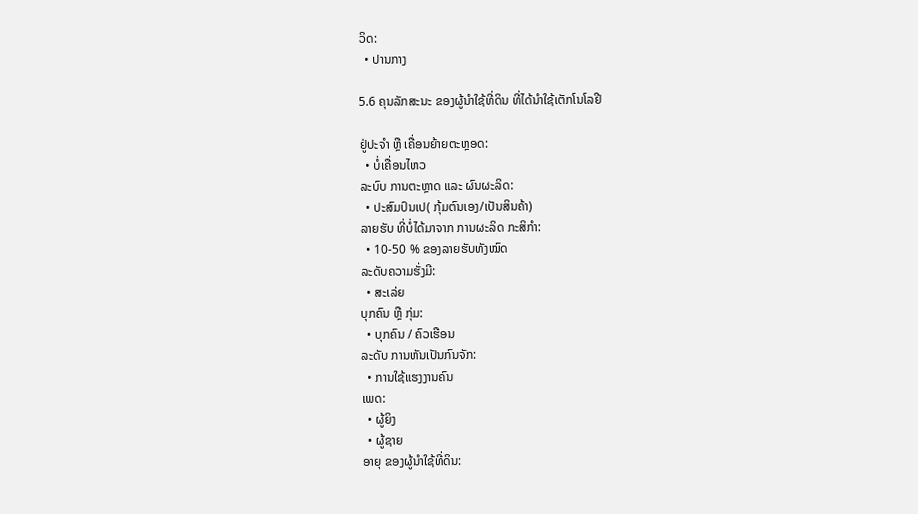ວິດ:
  • ປານກາງ

5.6 ຄຸນລັກສະນະ ຂອງຜູ້ນໍາໃຊ້ທີ່ດິນ ທີ່ໄດ້ນໍາໃຊ້ເຕັກໂນໂລຢີ

ຢູ່ປະຈຳ ຫຼື ເຄື່ອນຍ້າຍຕະຫຼອດ:
  • ບໍ່ເຄື່ອນໄຫວ
ລະບົບ ການຕະຫຼາດ ແລະ ຜົນຜະລິດ:
  • ປະສົມປົນເປ( ກຸ້ມຕົນເອງ/ເປັນສິນຄ້າ)
ລາຍຮັບ ທີ່ບໍ່ໄດ້ມາຈາກ ການຜະລິດ ກະສິກໍາ:
  • 10-50 % ຂອງລາຍຮັບທັງໝົດ
ລະດັບຄວາມຮັ່ງມີ:
  • ສະເລ່ຍ
ບຸກຄົນ ຫຼື ກຸ່ມ:
  • ບຸກຄົນ / ຄົວເຮືອນ
ລະດັບ ການຫັນເປັນກົນຈັກ:
  • ການໃຊ້ແຮງງານຄົນ
ເພດ:
  • ຜູ້ຍິງ
  • ຜູ້ຊາຍ
ອາຍຸ ຂອງຜູ້ນໍາໃຊ້ທີ່ດິນ: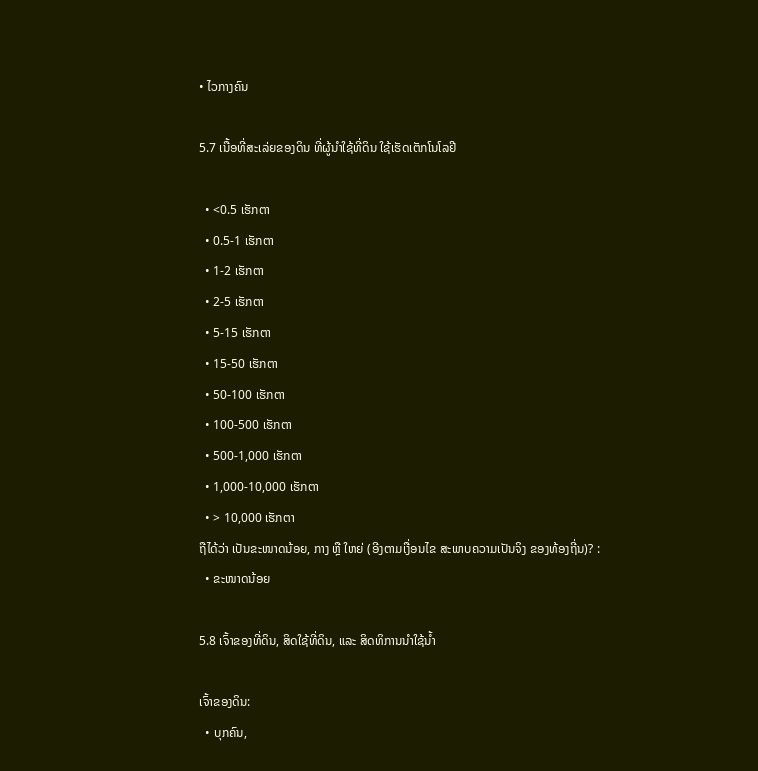• ໄວກາງຄົນ

5.7 ເນື້ອທີ່ສະເລ່ຍຂອງດິນ ທີ່ຜູ້ນຳໃຊ້ທີ່ດິນ ໃຊ້ເຮັດເຕັກໂນໂລຢີ

  • <0.5 ເຮັກຕາ
  • 0.5-1 ເຮັກຕາ
  • 1-2 ເຮັກຕາ
  • 2-5 ເຮັກຕາ
  • 5-15 ເຮັກຕາ
  • 15-50 ເຮັກຕາ
  • 50-100 ເຮັກຕາ
  • 100-500 ເຮັກຕາ
  • 500-1,000 ເຮັກຕາ
  • 1,000-10,000 ເຮັກຕາ
  • > 10,000 ເຮັກຕາ
ຖືໄດ້ວ່າ ເປັນຂະໜາດນ້ອຍ, ກາງ ຫຼື ໃຫຍ່ (ອີງຕາມເງື່ອນໄຂ ສະພາບຄວາມເປັນຈິງ ຂອງທ້ອງຖີ່ນ)? :
  • ຂະໜາດນ້ອຍ

5.8 ເຈົ້າຂອງທີ່ດິນ, ສິດໃຊ້ທີ່ດິນ, ແລະ ສິດທິການນໍາໃຊ້ນໍ້າ

ເຈົ້າຂອງດິນ:
  • ບຸກຄົນ,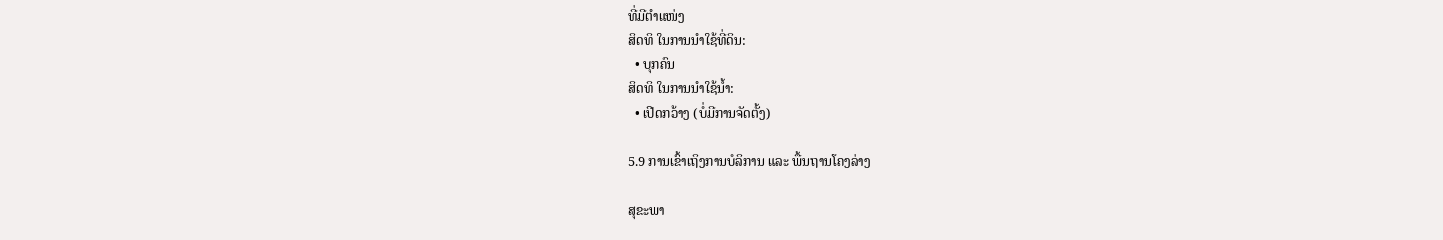ທີ່ມີຕໍາແໜ່ງ
ສິດທິ ໃນການນໍາໃຊ້ທີ່ດິນ:
  • ບຸກຄົນ
ສິດທິ ໃນການນໍາໃຊ້ນໍ້າ:
  • ເປີດກວ້າງ (ບໍ່ມີການຈັດຕັ້ງ)

5.9 ການເຂົ້າເຖິງການບໍລິການ ແລະ ພື້ນຖານໂຄງລ່າງ

ສຸຂະພາ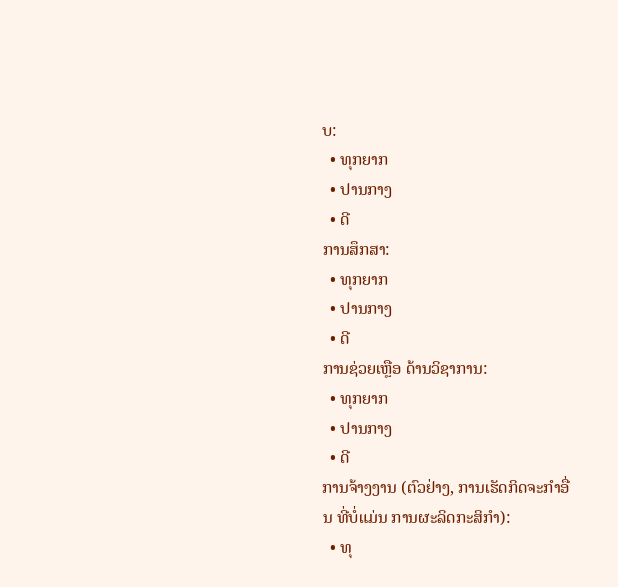ບ:
  • ທຸກຍາກ
  • ປານກາງ
  • ດີ
ການສຶກສາ:
  • ທຸກຍາກ
  • ປານກາງ
  • ດີ
ການຊ່ວຍເຫຼືອ ດ້ານວິຊາການ:
  • ທຸກຍາກ
  • ປານກາງ
  • ດີ
ການຈ້າງງານ (ຕົວຢ່າງ, ການເຮັດກິດຈະກໍາອື່ນ ທີ່ບໍ່ແມ່ນ ການຜະລິດກະສິກໍາ):
  • ທຸ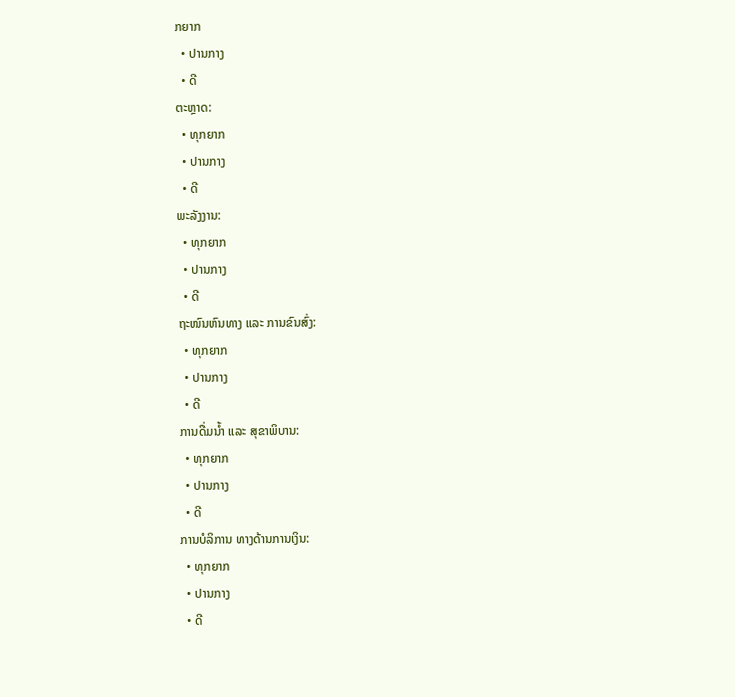ກຍາກ
  • ປານກາງ
  • ດີ
ຕະຫຼາດ:
  • ທຸກຍາກ
  • ປານກາງ
  • ດີ
ພະລັງງານ:
  • ທຸກຍາກ
  • ປານກາງ
  • ດີ
ຖະໜົນຫົນທາງ ແລະ ການຂົນສົ່ງ:
  • ທຸກຍາກ
  • ປານກາງ
  • ດີ
ການດື່ມນໍ້າ ແລະ ສຸຂາພິບານ:
  • ທຸກຍາກ
  • ປານກາງ
  • ດີ
ການບໍລິການ ທາງດ້ານການເງິນ:
  • ທຸກຍາກ
  • ປານກາງ
  • ດີ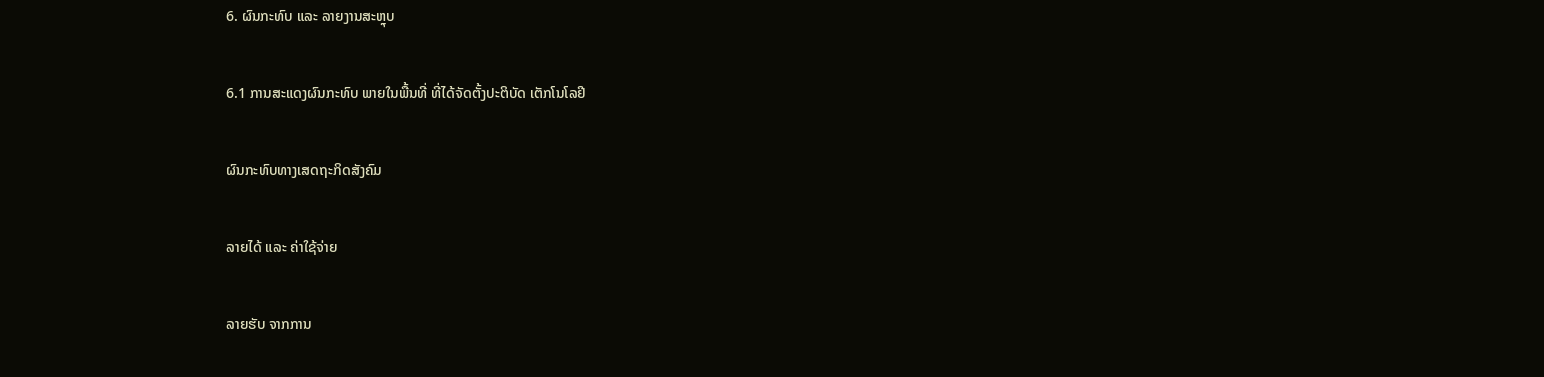6. ຜົນກະທົບ ແລະ ລາຍງານສະຫຼຸບ

6.1 ການສະແດງຜົນກະທົບ ພາຍໃນພື້ນທີ່ ທີ່ໄດ້ຈັດຕັ້ງປະຕິບັດ ເຕັກໂນໂລຢີ

ຜົນກະທົບທາງເສດຖະກິດສັງຄົມ

ລາຍໄດ້ ແລະ ຄ່າໃຊ້ຈ່າຍ

ລາຍຮັບ ຈາກການ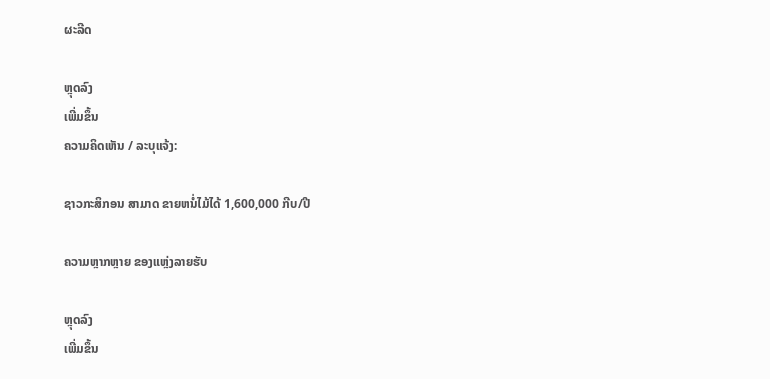ຜະລີດ

ຫຼຸດລົງ
ເພີ່ມຂຶ້ນ
ຄວາມຄິດເຫັນ / ລະບຸແຈ້ງ:

ຊາວກະສິກອນ ສາມາດ ຂາຍຫນໍ່ໄມ້ໄດ້ 1,600,000 ກີບ/ປີ

ຄວາມຫຼາກຫຼາຍ ຂອງແຫຼ່ງລາຍຮັບ

ຫຼຸດລົງ
ເພີ່ມຂຶ້ນ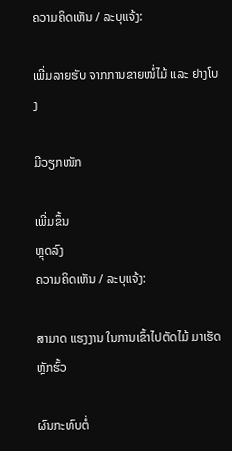ຄວາມຄິດເຫັນ / ລະບຸແຈ້ງ:

ເພີ່ມລາຍຮັບ ຈາກການຂາຍໜໍ່ໄມ້ ແລະ ຢາງໂບງ

ມີວຽກໜັກ

ເພີ່ມຂຶ້ນ
ຫຼຸດລົງ
ຄວາມຄິດເຫັນ / ລະບຸແຈ້ງ:

ສາມາດ ແຮງງານ ໃນການເຂົ້າໄປຕັດໄມ້ ມາເຮັດຫັຼກຮົ້ວ

ຜົນກະທົບຕໍ່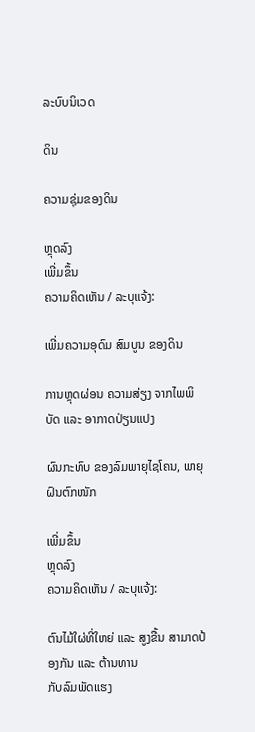ລະບົບນິເວດ

ດິນ

ຄວາມຊຸ່ມຂອງດິນ

ຫຼຸດລົງ
ເພີ່ມຂຶ້ນ
ຄວາມຄິດເຫັນ / ລະບຸແຈ້ງ:

ເພີ່ມຄວາມອຸດົມ ສົມບູນ ຂອງດິນ

ການຫຼຸດຜ່ອນ ຄວາມສ່ຽງ ຈາກໄພພິບັດ ແລະ ອາກາດປ່ຽນແປງ

ຜົນກະທົບ ຂອງລົມພາຍຸໄຊໂຄນ, ພາຍຸຝົນຕົກໜັກ

ເພີ່ມຂຶ້ນ
ຫຼຸດລົງ
ຄວາມຄິດເຫັນ / ລະບຸແຈ້ງ:

ຕົນໄມ້ໃຜ່ທີ່ໃຫຍ່ ແລະ ສູງຂື້ນ ສາມາດປ້ອງກັນ ແລະ ຕ້ານທານ
ກັບລົມພັດແຮງ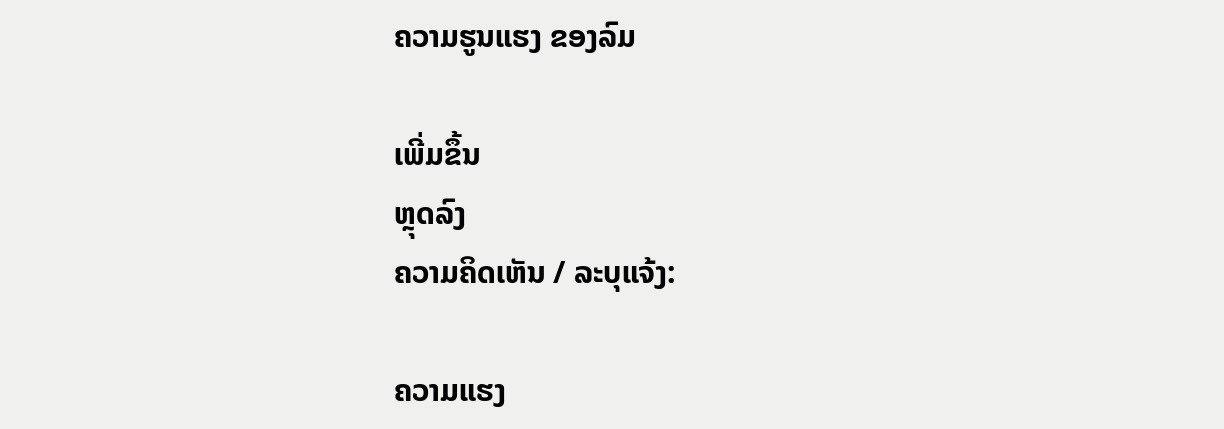ຄວາມຮູນແຮງ ຂອງລົມ

ເພີ່ມຂຶ້ນ
ຫຼຸດລົງ
ຄວາມຄິດເຫັນ / ລະບຸແຈ້ງ:

ຄວາມແຮງ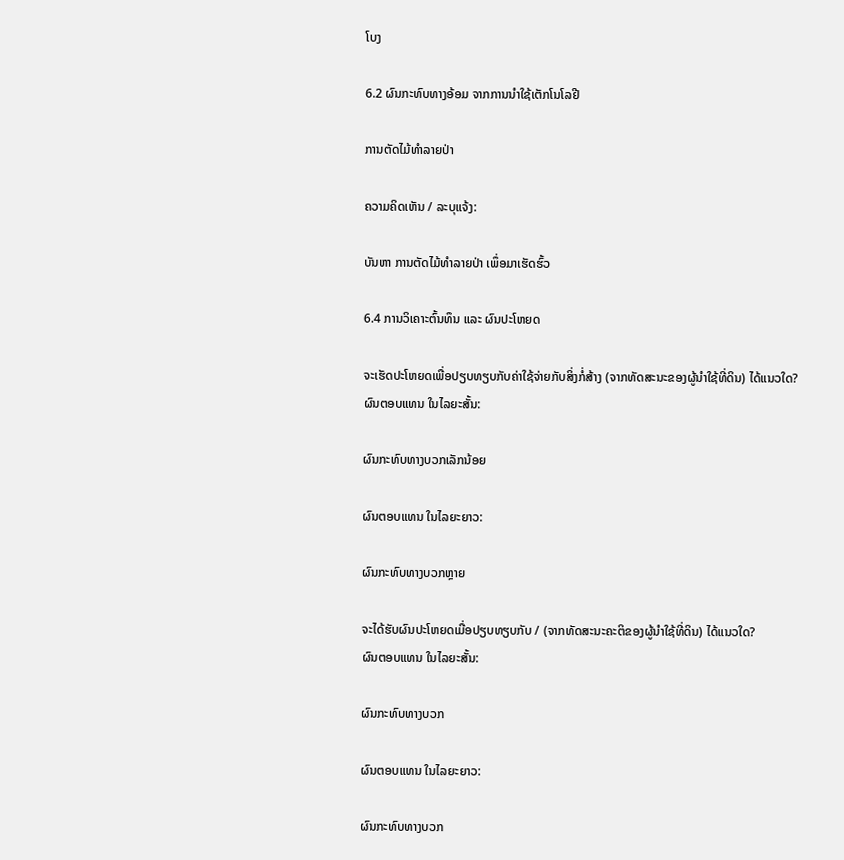ໂບງ

6.2 ຜົນກະທົບທາງອ້ອມ ຈາກການນໍາໃຊ້ເຕັກໂນໂລຢີ

ການຕັດໄມ້ທຳລາຍປ່າ

ຄວາມຄິດເຫັນ / ລະບຸແຈ້ງ:

ບັນຫາ ການຕັດໄມ້ທໍາລາຍປ່າ ເພຶ່ອມາເຮັດຮົ້ວ

6.4 ການວິເຄາະຕົ້ນທຶນ ແລະ ຜົນປະໂຫຍດ

ຈະເຮັດປະໂຫຍດເພື່ອປຽບທຽບກັບຄ່າໃຊ້ຈ່າຍກັບສິ່ງກໍ່ສ້າງ (ຈາກທັດສະນະຂອງຜູ້ນຳໃຊ້ທີ່ດິນ) ໄດ້ແນວໃດ?
ຜົນຕອບແທນ ໃນໄລຍະສັ້ນ:

ຜົນກະທົບທາງບວກເລັກນ້ອຍ

ຜົນຕອບແທນ ໃນໄລຍະຍາວ:

ຜົນກະທົບທາງບວກຫຼາຍ

ຈະໄດ້ຮັບຜົນປະໂຫຍດເມື່ອປຽບທຽບກັບ / (ຈາກທັດສະນະຄະຕິຂອງຜູ້ນຳໃຊ້ທີ່ດິນ) ໄດ້ແນວໃດ?
ຜົນຕອບແທນ ໃນໄລຍະສັ້ນ:

ຜົນກະທົບທາງບວກ

ຜົນຕອບແທນ ໃນໄລຍະຍາວ:

ຜົນກະທົບທາງບວກ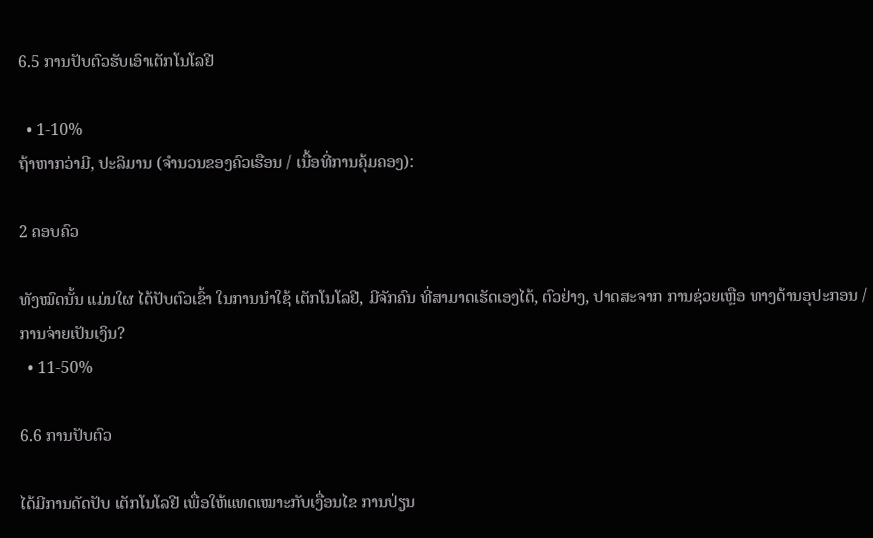6.5 ການປັບຕົວຮັບເອົາເຕັກໂນໂລຢີ

  • 1-10%
ຖ້າຫາກວ່າມີ, ປະລິມານ (ຈໍານວນຂອງຄົວເຮືອນ / ເນື້ອທີ່ການຄຸ້ມຄອງ):

2 ຄອບຄົວ

ທັງໝົດນັ້ນ ແມ່ນໃຜ ໄດ້ປັບຕົວເຂົ້າ ໃນການນໍາໃຊ້ ເຕັກໂນໂລຢີ, ມີຈັກຄົນ ທີ່ສາມາດເຮັດເອງໄດ້, ຕົວຢ່າງ, ປາດສະຈາກ ການຊ່ວຍເຫຼືອ ທາງດ້ານອຸປະກອນ / ການຈ່າຍເປັນເງິນ?
  • 11-50%

6.6 ການປັບຕົວ

ໄດ້ມີການດັດປັບ ເຕັກໂນໂລຢີ ເພື່ອໃຫ້ແທດເໝາະກັບເງື່ອນໄຂ ການປ່ຽນ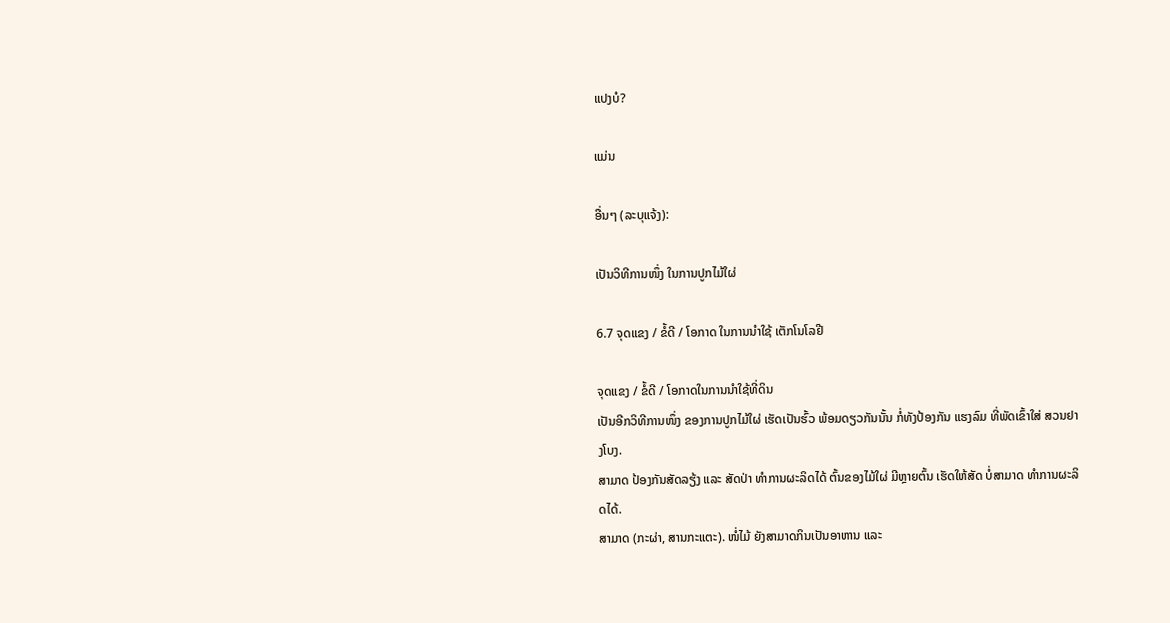ແປງບໍ?

ແມ່ນ

ອື່ນໆ (ລະບຸແຈ້ງ):

ເປັນວິທີການໜຶ່ງ ໃນການປູກໄມ້ໃຜ່

6.7 ຈຸດແຂງ / ຂໍ້ດີ / ໂອກາດ ໃນການນໍາໃຊ້ ເຕັກໂນໂລຢີ

ຈຸດແຂງ / ຂໍ້ດີ / ໂອກາດໃນການນໍາໃຊ້ທີ່ດິນ
ເປັນອີກວິທີການໜຶ່ງ ຂອງການປູກໄມ້ໃຜ່ ເຮັດເປັນຮົ້ວ ພ້ອມດຽວກັນນັ້ນ ກໍ່ທັງປ້ອງກັນ ແຮງລົມ ທີ່ພັດເຂົ້າໃສ່ ສວນຢາງໂບງ.
ສາມາດ ປ້ອງກັນສັດລຽ້ງ ແລະ ສັດປ່າ ທໍາການຜະລິດໄດ້ ຕົ້ນຂອງໄມ້ໃຜ່ ມີຫຼາຍຕົ້ນ ເຮັດໃຫ້ສັດ ບ່ໍສາມາດ ທໍາການຜະລິດໄດ້.
ສາມາດ (ກະຜ່າ, ສານກະແຕະ). ໜໍ່ໄມ້ ຍັງສາມາດກິນເປັນອາຫານ ແລະ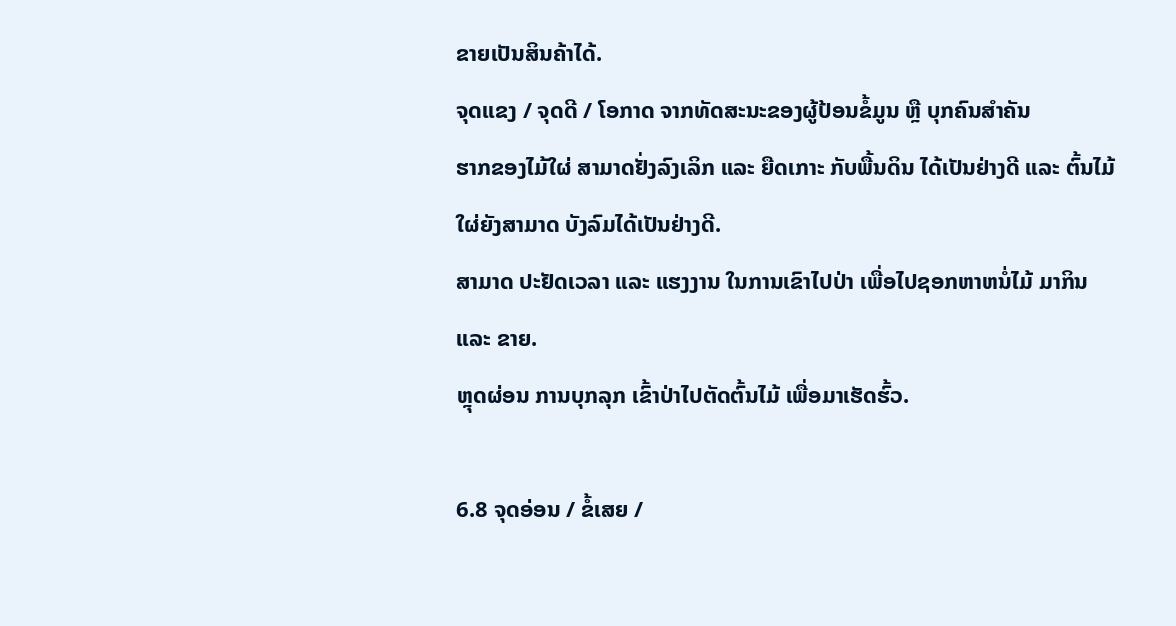ຂາຍເປັນສິນຄ້າໄດ້.
ຈຸດແຂງ / ຈຸດດີ / ໂອກາດ ຈາກທັດສະນະຂອງຜູ້ປ້ອນຂໍ້ມູນ ຫຼື ບຸກຄົນສຳຄັນ
ຮາກຂອງໄມ້ໃຜ່ ສາມາດຢັ່ງລົງເລິກ ແລະ ຍືດເກາະ ກັບພື້ນດິນ ໄດ້ເປັນຢ່າງດີ ແລະ ຕົ້ນໄມ້ໃຜ່ຍັງສາມາດ ບັງລົມໄດ້ເປັນຢ່າງດີ.
ສາມາດ ປະຢັດເວລາ ແລະ ແຮງງານ ໃນການເຂົາໄປປ່າ ເພື່ອໄປຊອກຫາຫນໍ່ໄມ້ ມາກິນ ແລະ ຂາຍ.
ຫຼຸດຜ່ອນ ການບຸກລຸກ ເຂົ້າປ່າໄປຕັດຕົ້ນໄມ້ ເພື່ອມາເຮັດຮົ້ວ.

6.8 ຈຸດອ່ອນ / ຂໍ້ເສຍ /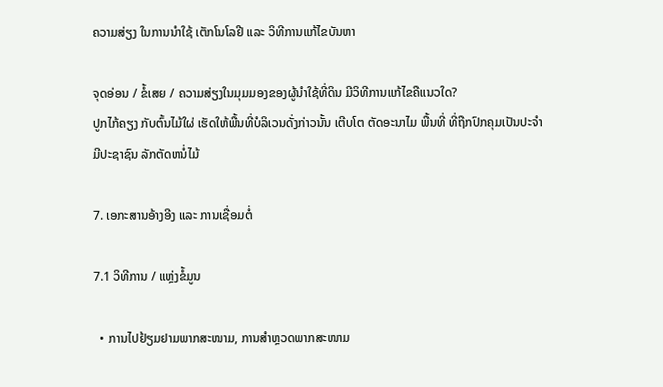ຄວາມສ່ຽງ ໃນການນໍາໃຊ້ ເຕັກໂນໂລຢີ ແລະ ວິທີການແກ້ໄຂບັນຫາ

ຈຸດອ່ອນ / ຂໍ້ເສຍ / ຄວາມສ່ຽງໃນມຸມມອງຂອງຜູ້ນໍາໃຊ້ທີ່ດິນ ມີວິທີການແກ້ໄຂຄືແນວໃດ?
ປູກໄກ້ຄຽງ ກັບຕົ້ນໄມ້ໃຜ່ ເຮັດໃຫ້ພື້ນທີ່ບໍລິເວນດັ່ງກ່າວນັ້ນ ເຕີບໂຕ ຕັດອະນາໄມ ພື້ນທີ່ ທີ່ຖືກປົກຄຸມເປັນປະຈຳ
ມີປະຊາຊົນ ລັກຕັດຫນໍ່ໄມ້

7. ເອກະສານອ້າງອີງ ແລະ ການເຊື່ອມຕໍ່

7.1 ວິທີການ / ແຫຼ່ງຂໍ້ມູນ

  • ການໄປຢ້ຽມຢາມພາກສະໜາມ, ການສໍາຫຼວດພາກສະໜາມ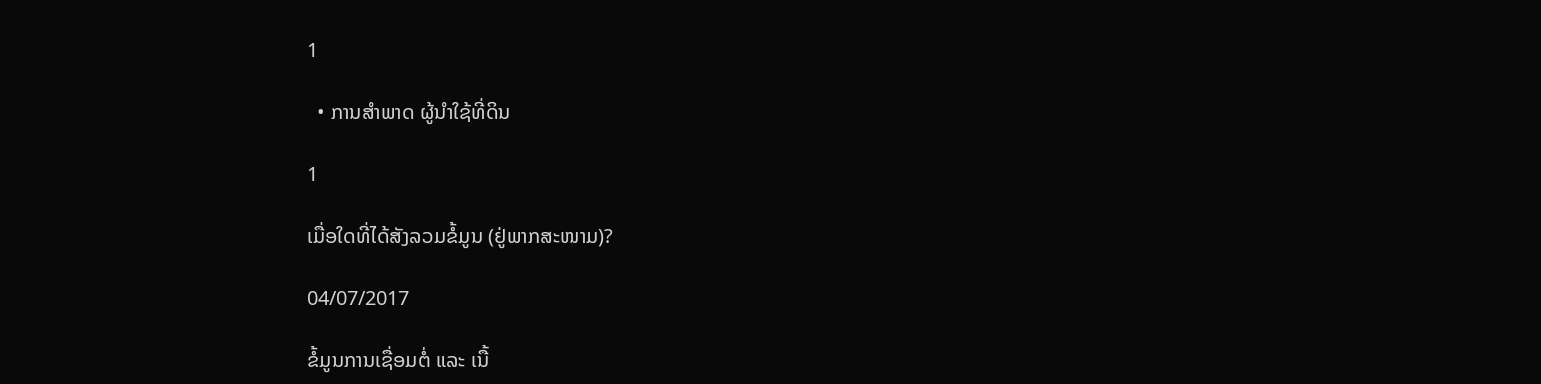1

  • ການສໍາພາດ ຜູ້ນໍາໃຊ້ທີ່ດິນ

1

ເມື່ອໃດທີ່ໄດ້ສັງລວມຂໍ້ມູນ (ຢູ່ພາກສະໜາມ)?

04/07/2017

ຂໍ້ມູນການເຊື່ອມຕໍ່ ແລະ ເນື້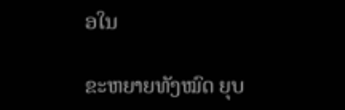ອໃນ

ຂະຫຍາຍທັງໝົດ ຍຸບ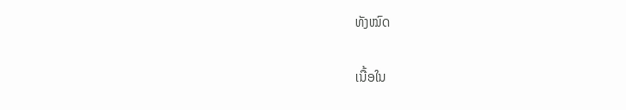ທັງໝົດ

ເນື້ອໃນ